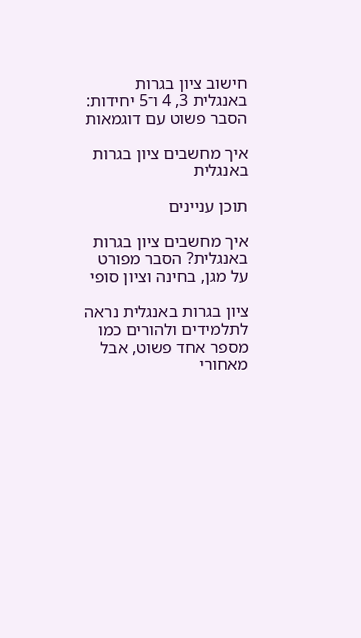חישוב ציון בגרות באנגלית 3, 4 ו־5 יחידות: הסבר פשוט עם דוגמאות

איך מחשבים ציון בגרות באנגלית

תוכן עניינים

איך מחשבים ציון בגרות באנגלית? הסבר מפורט על מגן, בחינה וציון סופי

ציון בגרות באנגלית נראה לתלמידים ולהורים כמו מספר אחד פשוט, אבל מאחורי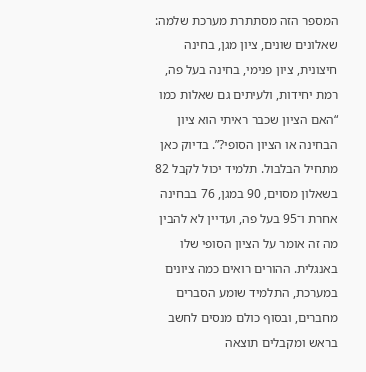המספר הזה מסתתרת מערכת שלמה: שאלונים שונים, ציון מגן, בחינה חיצונית, ציון פנימי, בחינה בעל פה, רמת יחידות, ולעיתים גם שאלות כמו “האם הציון שכבר ראיתי הוא ציון הבחינה או הציון הסופי?”. בדיוק כאן מתחיל הבלבול. תלמיד יכול לקבל 82 בשאלון מסוים, 90 במגן, 76 בבחינה אחרת ו־95 בעל פה, ועדיין לא להבין מה זה אומר על הציון הסופי שלו באנגלית. ההורים רואים כמה ציונים במערכת, התלמיד שומע הסברים מחברים, ובסוף כולם מנסים לחשב בראש ומקבלים תוצאה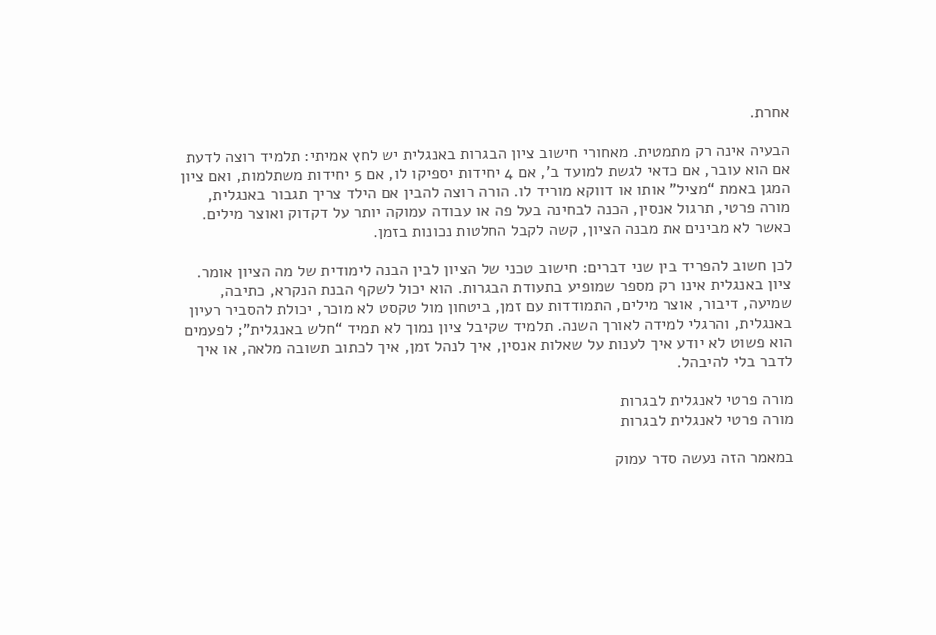אחרת.

הבעיה אינה רק מתמטית. מאחורי חישוב ציון הבגרות באנגלית יש לחץ אמיתי: תלמיד רוצה לדעת אם הוא עובר, אם כדאי לגשת למועד ב’, אם 4 יחידות יספיקו לו, אם 5 יחידות משתלמות, ואם ציון המגן באמת “מציל” אותו או דווקא מוריד לו. הורה רוצה להבין אם הילד צריך תגבור באנגלית, מורה פרטי, תרגול אנסין, הכנה לבחינה בעל פה או עבודה עמוקה יותר על דקדוק ואוצר מילים. כאשר לא מבינים את מבנה הציון, קשה לקבל החלטות נכונות בזמן.

לכן חשוב להפריד בין שני דברים: חישוב טכני של הציון לבין הבנה לימודית של מה הציון אומר. ציון באנגלית אינו רק מספר שמופיע בתעודת הבגרות. הוא יכול לשקף הבנת הנקרא, כתיבה, שמיעה, דיבור, אוצר מילים, התמודדות עם זמן, ביטחון מול טקסט לא מוכר, יכולת להסביר רעיון באנגלית, והרגלי למידה לאורך השנה. תלמיד שקיבל ציון נמוך לא תמיד “חלש באנגלית”; לפעמים הוא פשוט לא יודע איך לענות על שאלות אנסין, איך לנהל זמן, איך לכתוב תשובה מלאה, או איך לדבר בלי להיבהל.

מורה פרטי לאנגלית לבגרות
מורה פרטי לאנגלית לבגרות

במאמר הזה נעשה סדר עמוק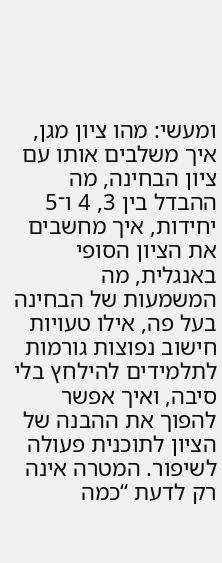ומעשי: מהו ציון מגן, איך משלבים אותו עם ציון הבחינה, מה ההבדל בין 3, 4 ו־5 יחידות, איך מחשבים את הציון הסופי באנגלית, מה המשמעות של הבחינה בעל פה, אילו טעויות חישוב נפוצות גורמות לתלמידים להילחץ בלי סיבה, ואיך אפשר להפוך את ההבנה של הציון לתוכנית פעולה לשיפור. המטרה אינה רק לדעת “כמה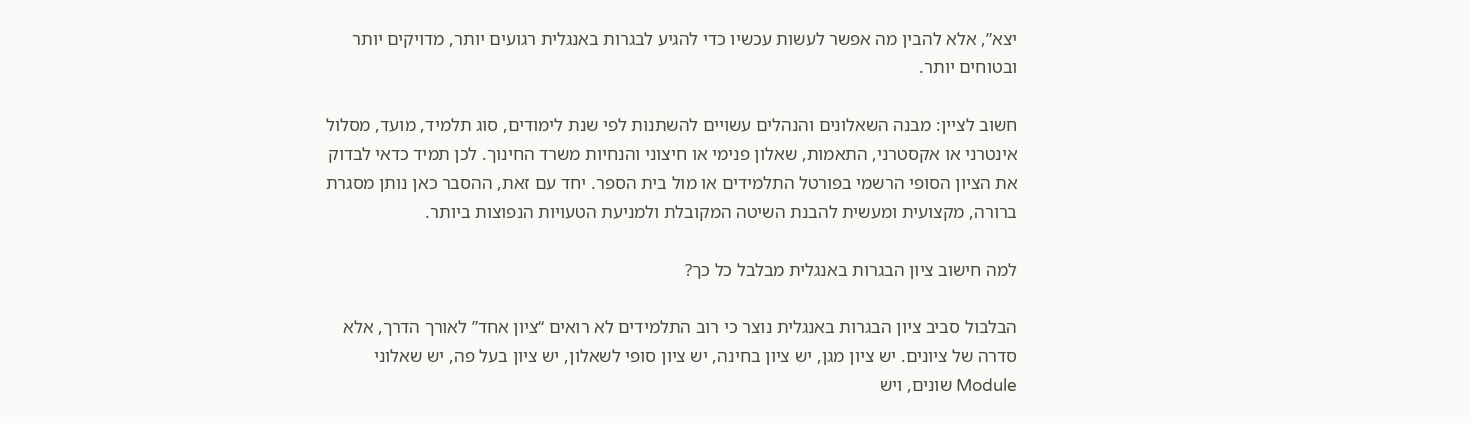יצא”, אלא להבין מה אפשר לעשות עכשיו כדי להגיע לבגרות באנגלית רגועים יותר, מדויקים יותר ובטוחים יותר.

חשוב לציין: מבנה השאלונים והנהלים עשויים להשתנות לפי שנת לימודים, סוג תלמיד, מועד, מסלול אינטרני או אקסטרני, התאמות, שאלון פנימי או חיצוני והנחיות משרד החינוך. לכן תמיד כדאי לבדוק את הציון הסופי הרשמי בפורטל התלמידים או מול בית הספר. יחד עם זאת, ההסבר כאן נותן מסגרת ברורה, מקצועית ומעשית להבנת השיטה המקובלת ולמניעת הטעויות הנפוצות ביותר.

למה חישוב ציון הבגרות באנגלית מבלבל כל כך?

הבלבול סביב ציון הבגרות באנגלית נוצר כי רוב התלמידים לא רואים “ציון אחד” לאורך הדרך, אלא סדרה של ציונים. יש ציון מגן, יש ציון בחינה, יש ציון סופי לשאלון, יש ציון בעל פה, יש שאלוני Module שונים, ויש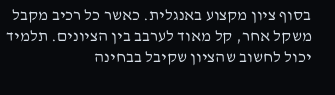בסוף ציון מקצוע באנגלית. כאשר כל רכיב מקבל משקל אחר, קל מאוד לערבב בין הציונים. תלמיד יכול לחשוב שהציון שקיבל בבחינה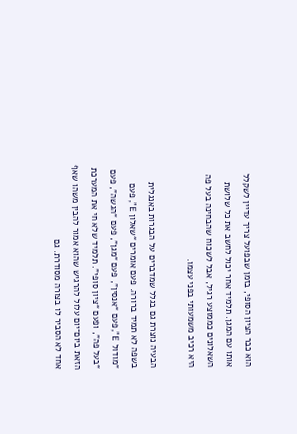הוא כבר הציון הסופי, בזמן שבפועל צריך עדיין לשקלל אותו עם המגן. תלמיד אחר יכול לחשב את כל שלושת השאלונים כממוצע רגיל, אבל לשכוח שהבחינה בעל פה היא רכיב משמעותי בפני עצמו.

הבעיה נוצרת גם בגלל שמדברים על הבגרות באנגלית בשפה לא תמיד ברורה. פעם אומרים “שאלון E”, פעם “מודול E”, פעם “אנסין”, פעם “מגן”, פעם “הגשה”, פעם “בעל פה”, ופעם “ציון סופי”. תלמיד שלא חי את המערכת הזאת ביום־יום עלול להרגיש שהוא אמור להבין משהו שאף אחד לא הסביר לו בצורה מסודרת. גם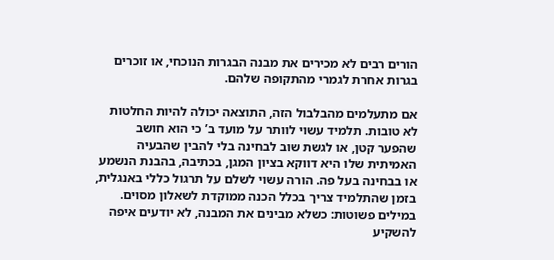הורים רבים לא מכירים את מבנה הבגרות הנוכחי, או זוכרים בגרות אחרת לגמרי מהתקופה שלהם.

אם מתעלמים מהבלבול הזה, התוצאה יכולה להיות החלטות לא טובות. תלמיד עשוי לוותר על מועד ב’ כי הוא חושב שהפער קטן, או לגשת שוב לבחינה בלי להבין שהבעיה האמיתית שלו היא דווקא בציון המגן, בכתיבה, בהבנת הנשמע או בבחינה בעל פה. הורה עשוי לשלם על תרגול כללי באנגלית, בזמן שהתלמיד צריך בכלל הכנה ממוקדת לשאלון מסוים. במילים פשוטות: כשלא מבינים את המבנה, לא יודעים איפה להשקיע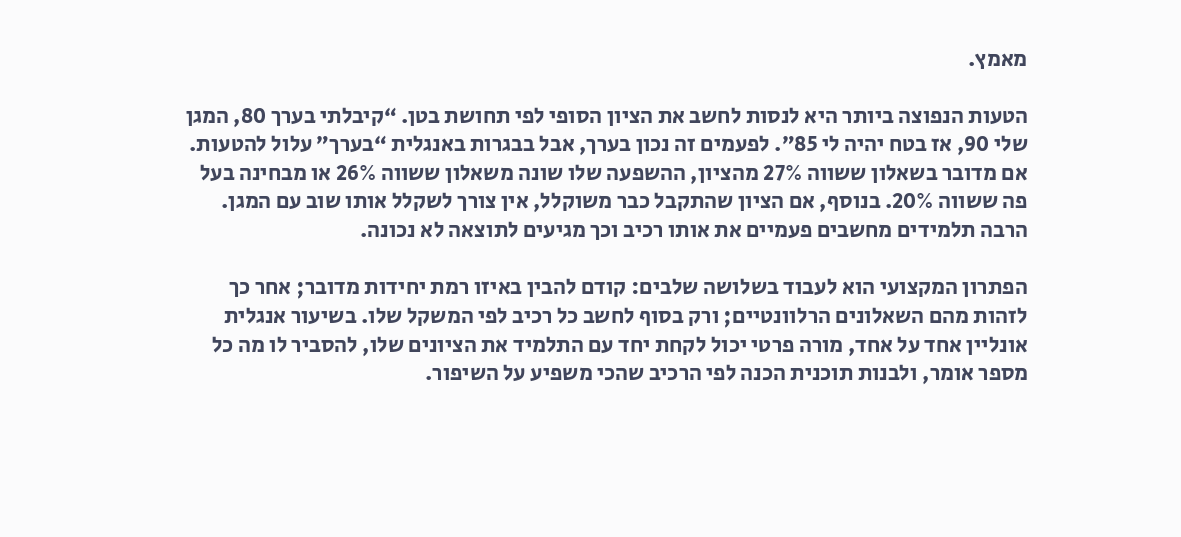מאמץ.

הטעות הנפוצה ביותר היא לנסות לחשב את הציון הסופי לפי תחושת בטן. “קיבלתי בערך 80, המגן שלי 90, אז בטח יהיה לי 85”. לפעמים זה נכון בערך, אבל בבגרות באנגלית “בערך” עלול להטעות. אם מדובר בשאלון ששווה 27% מהציון, ההשפעה שלו שונה משאלון ששווה 26% או מבחינה בעל פה ששווה 20%. בנוסף, אם הציון שהתקבל כבר משוקלל, אין צורך לשקלל אותו שוב עם המגן. הרבה תלמידים מחשבים פעמיים את אותו רכיב וכך מגיעים לתוצאה לא נכונה.

הפתרון המקצועי הוא לעבוד בשלושה שלבים: קודם להבין באיזו רמת יחידות מדובר; אחר כך לזהות מהם השאלונים הרלוונטיים; ורק בסוף לחשב כל רכיב לפי המשקל שלו. בשיעור אנגלית אונליין אחד על אחד, מורה פרטי יכול לקחת יחד עם התלמיד את הציונים שלו, להסביר לו מה כל מספר אומר, ולבנות תוכנית הכנה לפי הרכיב שהכי משפיע על השיפור.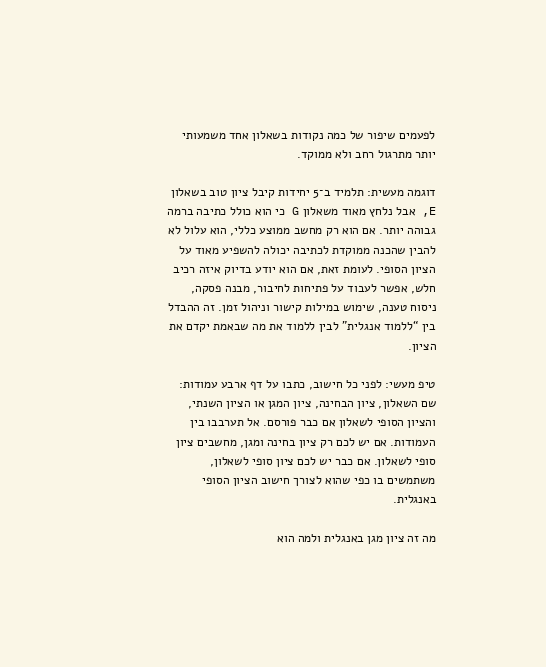לפעמים שיפור של כמה נקודות בשאלון אחד משמעותי יותר מתרגול רחב ולא ממוקד.

דוגמה מעשית: תלמיד ב־5 יחידות קיבל ציון טוב בשאלון E, אבל נלחץ מאוד משאלון G כי הוא כולל כתיבה ברמה גבוהה יותר. אם הוא רק מחשב ממוצע כללי, הוא עלול לא להבין שהכנה ממוקדת לכתיבה יכולה להשפיע מאוד על הציון הסופי. לעומת זאת, אם הוא יודע בדיוק איזה רכיב חלש, אפשר לעבוד על פתיחות לחיבור, מבנה פסקה, ניסוח טענה, שימוש במילות קישור וניהול זמן. זה ההבדל בין “ללמוד אנגלית” לבין ללמוד את מה שבאמת יקדם את הציון.

טיפ מעשי: לפני כל חישוב, כתבו על דף ארבע עמודות: שם השאלון, ציון הבחינה, ציון המגן או הציון השנתי, והציון הסופי לשאלון אם כבר פורסם. אל תערבבו בין העמודות. אם יש לכם רק ציון בחינה ומגן, מחשבים ציון סופי לשאלון. אם כבר יש לכם ציון סופי לשאלון, משתמשים בו כפי שהוא לצורך חישוב הציון הסופי באנגלית.

מה זה ציון מגן באנגלית ולמה הוא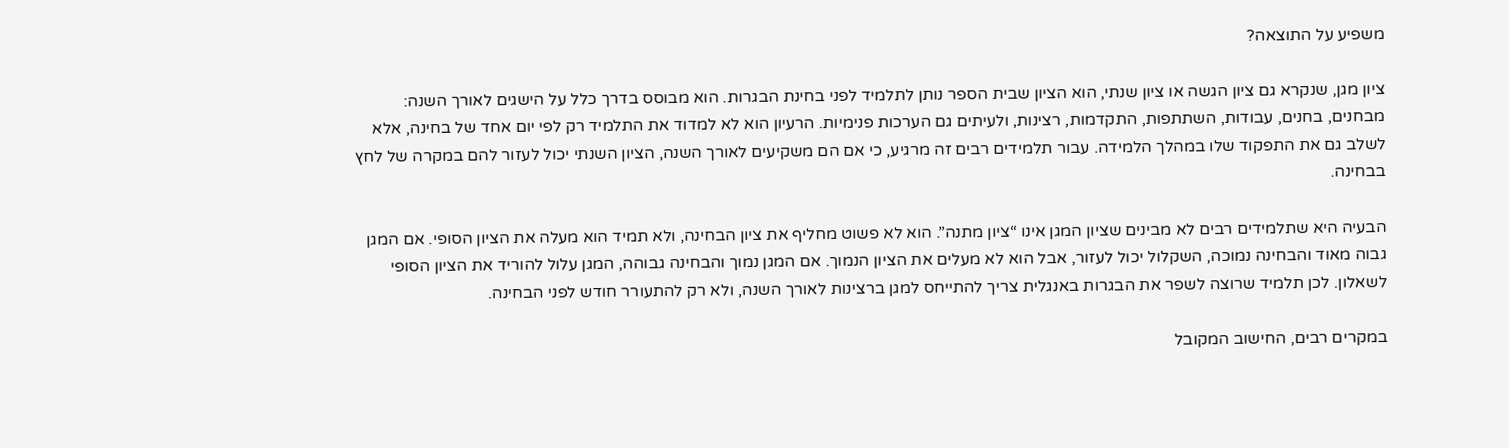משפיע על התוצאה?

ציון מגן, שנקרא גם ציון הגשה או ציון שנתי, הוא הציון שבית הספר נותן לתלמיד לפני בחינת הבגרות. הוא מבוסס בדרך כלל על הישגים לאורך השנה: מבחנים, בחנים, עבודות, השתתפות, התקדמות, רצינות, ולעיתים גם הערכות פנימיות. הרעיון הוא לא למדוד את התלמיד רק לפי יום אחד של בחינה, אלא לשלב גם את התפקוד שלו במהלך הלמידה. עבור תלמידים רבים זה מרגיע, כי אם הם משקיעים לאורך השנה, הציון השנתי יכול לעזור להם במקרה של לחץ בבחינה.

הבעיה היא שתלמידים רבים לא מבינים שציון המגן אינו “ציון מתנה”. הוא לא פשוט מחליף את ציון הבחינה, ולא תמיד הוא מעלה את הציון הסופי. אם המגן גבוה מאוד והבחינה נמוכה, השקלול יכול לעזור, אבל הוא לא מעלים את הציון הנמוך. אם המגן נמוך והבחינה גבוהה, המגן עלול להוריד את הציון הסופי לשאלון. לכן תלמיד שרוצה לשפר את הבגרות באנגלית צריך להתייחס למגן ברצינות לאורך השנה, ולא רק להתעורר חודש לפני הבחינה.

במקרים רבים, החישוב המקובל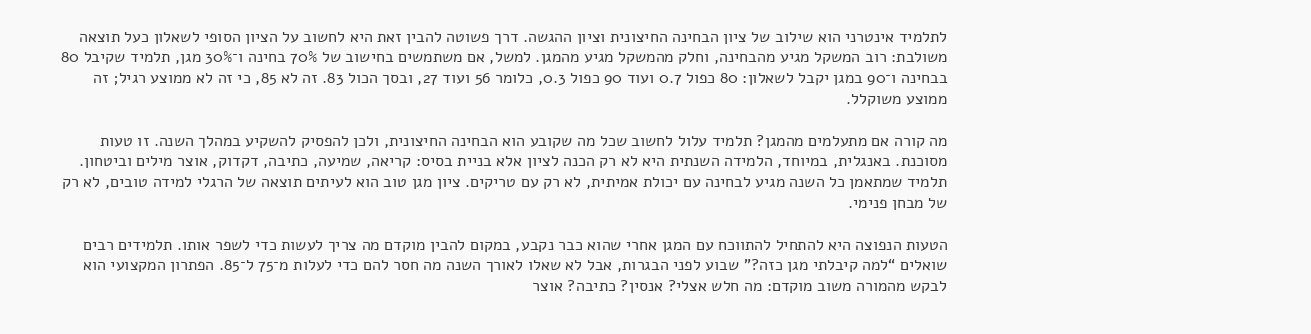לתלמיד אינטרני הוא שילוב של ציון הבחינה החיצונית וציון ההגשה. דרך פשוטה להבין זאת היא לחשוב על הציון הסופי לשאלון כעל תוצאה משולבת: רוב המשקל מגיע מהבחינה, וחלק מהמשקל מגיע מהמגן. למשל, אם משתמשים בחישוב של 70% בחינה ו־30% מגן, תלמיד שקיבל 80 בבחינה ו־90 במגן יקבל לשאלון: 80 כפול 0.7 ועוד 90 כפול 0.3, כלומר 56 ועוד 27, ובסך הכול 83. זה לא 85, כי זה לא ממוצע רגיל; זה ממוצע משוקלל.

מה קורה אם מתעלמים מהמגן? תלמיד עלול לחשוב שכל מה שקובע הוא הבחינה החיצונית, ולכן להפסיק להשקיע במהלך השנה. זו טעות מסוכנת. באנגלית, במיוחד, הלמידה השנתית היא לא רק הכנה לציון אלא בניית בסיס: קריאה, שמיעה, כתיבה, דקדוק, אוצר מילים וביטחון. תלמיד שמתאמן כל השנה מגיע לבחינה עם יכולת אמיתית, לא רק עם טריקים. ציון מגן טוב הוא לעיתים תוצאה של הרגלי למידה טובים, לא רק של מבחן פנימי.

הטעות הנפוצה היא להתחיל להתווכח עם המגן אחרי שהוא כבר נקבע, במקום להבין מוקדם מה צריך לעשות כדי לשפר אותו. תלמידים רבים שואלים “למה קיבלתי מגן כזה?” שבוע לפני הבגרות, אבל לא שאלו לאורך השנה מה חסר להם כדי לעלות מ־75 ל־85. הפתרון המקצועי הוא לבקש מהמורה משוב מוקדם: מה חלש אצלי? אנסין? כתיבה? אוצר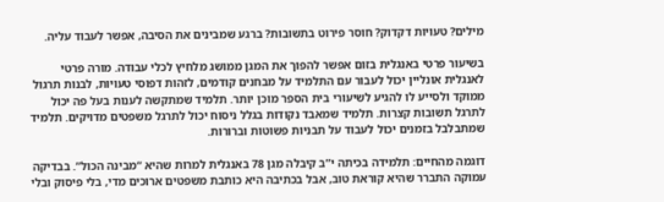מילים? טעויות דקדוק? חוסר פירוט בתשובות? ברגע שמבינים את הסיבה, אפשר לעבוד עליה.

בשיעור פרטי באנגלית בזום אפשר להפוך את המגן ממושג מלחיץ לכלי עבודה. מורה פרטי לאנגלית אונליין יכול לעבור עם התלמיד על מבחנים קודמים, לזהות דפוסי טעויות, לבנות תרגול ממוקד ולסייע לו להגיע לשיעורי בית הספר מוכן יותר. תלמיד שמתקשה לענות בעל פה יכול לתרגל תשובות קצרות. תלמיד שמאבד נקודות בגלל ניסוח יכול לתרגל משפטים מדויקים. תלמיד שמתבלבל בזמנים יכול לעבוד על תבניות פשוטות וברורות.

דוגמה מהחיים: תלמידה בכיתה י”ב קיבלה מגן 78 באנגלית למרות שהיא “מבינה הכול”. בבדיקה עמוקה התברר שהיא קוראת טוב, אבל בכתיבה היא כותבת משפטים ארוכים מדי, בלי פיסוק ובלי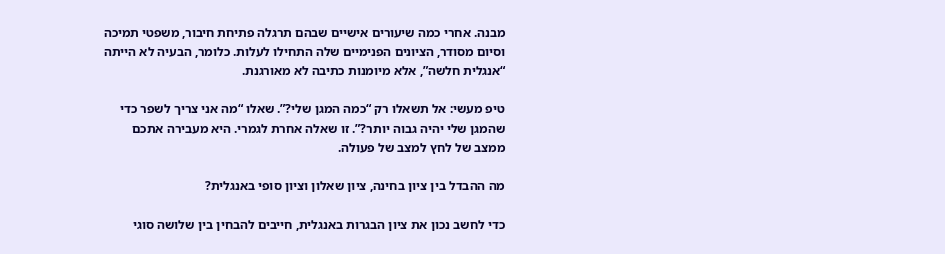מבנה. אחרי כמה שיעורים אישיים שבהם תרגלה פתיחת חיבור, משפטי תמיכה וסיום מסודר, הציונים הפנימיים שלה התחילו לעלות. כלומר, הבעיה לא הייתה “אנגלית חלשה”, אלא מיומנות כתיבה לא מאורגנת.

טיפ מעשי: אל תשאלו רק “כמה המגן שלי?”. שאלו “מה אני צריך לשפר כדי שהמגן שלי יהיה גבוה יותר?”. זו שאלה אחרת לגמרי. היא מעבירה אתכם ממצב של לחץ למצב של פעולה.

מה ההבדל בין ציון בחינה, ציון שאלון וציון סופי באנגלית?

כדי לחשב נכון את ציון הבגרות באנגלית, חייבים להבחין בין שלושה סוגי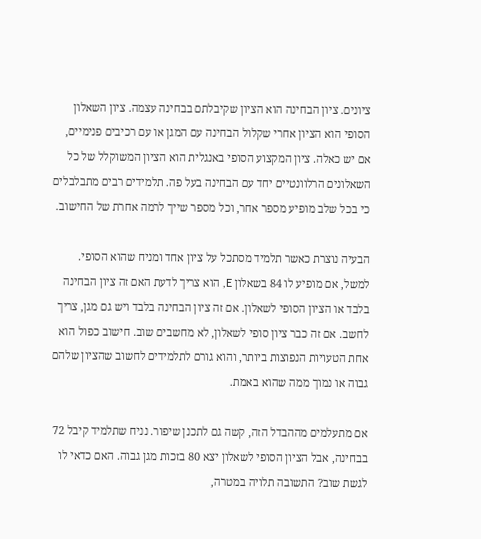ציונים. ציון הבחינה הוא הציון שקיבלתם בבחינה עצמה. ציון השאלון הסופי הוא הציון אחרי שקלול הבחינה עם המגן או עם רכיבים פנימיים, אם יש כאלה. ציון המקצוע הסופי באנגלית הוא הציון המשוקלל של כל השאלונים הרלוונטיים יחד עם הבחינה בעל פה. תלמידים רבים מתבלבלים כי בכל שלב מופיע מספר אחר, וכל מספר שייך לרמה אחרת של החישוב.

הבעיה נוצרת כאשר תלמיד מסתכל על ציון אחד ומניח שהוא הסופי. למשל, אם מופיע לו 84 בשאלון E, הוא צריך לדעת האם זה ציון הבחינה בלבד או הציון הסופי לשאלון. אם זה ציון הבחינה בלבד ויש גם מגן, צריך לחשב. אם זה כבר ציון סופי לשאלון, לא מחשבים שוב. חישוב כפול הוא אחת הטעויות הנפוצות ביותר, והוא גורם לתלמידים לחשוב שהציון שלהם גבוה או נמוך ממה שהוא באמת.

אם מתעלמים מההבדל הזה, קשה גם לתכנן שיפור. נניח שתלמיד קיבל 72 בבחינה, אבל הציון הסופי לשאלון יצא 80 בזכות מגן גבוה. האם כדאי לו לגשת שוב? התשובה תלויה במטרה,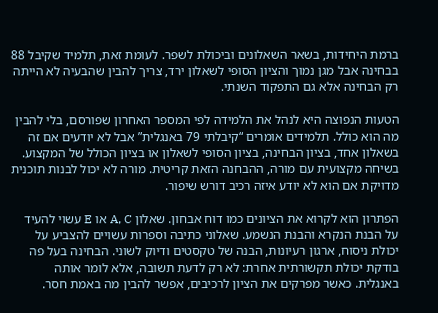ברמת היחידות, בשאר השאלונים וביכולת לשפר. לעומת זאת, תלמיד שקיבל 88 בבחינה אבל מגן נמוך והציון הסופי לשאלון ירד, צריך להבין שהבעיה לא הייתה רק הבחינה אלא גם התפקוד השנתי.

הטעות הנפוצה היא לנהל את הלמידה לפי המספר האחרון שפורסם, בלי להבין מה הוא כולל. תלמידים אומרים “קיבלתי 79 באנגלית” אבל לא יודעים אם זה בשאלון אחד, בציון הבחינה, בציון הסופי לשאלון או בציון הכולל של המקצוע. בשיחה מקצועית עם מורה, ההבחנה הזאת קריטית. מורה לא יכול לבנות תוכנית מדויקת אם הוא לא יודע איזה רכיב דורש שיפור.

הפתרון הוא לקרוא את הציונים כמו דוח אבחון. שאלון A, C או E עשוי להעיד על הבנת הנקרא והבנת הנשמע. שאלוני כתיבה וספרות עשויים להצביע על יכולת ניסוח, ארגון רעיונות, הבנה של טקסטים ודיוק לשוני. הבחינה בעל פה בודקת יכולת תקשורתית אחרת: לא רק לדעת תשובה, אלא לומר אותה באנגלית. כאשר מפרקים את הציון לרכיבים, אפשר להבין מה באמת חסר.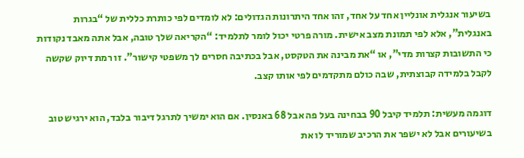בשיעור אנגלית אונליין אחד על אחד, זהו אחד היתרונות הגדולים: לא לומדים לפי כותרת כללית של “בגרות באנגלית”, אלא לפי תמונת מצב אישית. מורה פרטי יכול לומר לתלמיד: “הקריאה שלך טובה, אבל אתה מאבד נקודות כי התשובות קצרות מדי”, או “את מבינה את הטקסט, אבל בכתיבה חסרים לך משפטי קישור”. זו רמת דיוק שקשה לקבל בלמידה קבוצתית, שבה כולם מתקדמים לפי אותו קצב.

דוגמה מעשית: תלמיד קיבל 90 בבחינה בעל פה אבל 68 באנסין. אם הוא ימשיך לתרגל דיבור בלבד, הוא ירגיש טוב בשיעורים אבל לא ישפר את הרכיב שמוריד לו את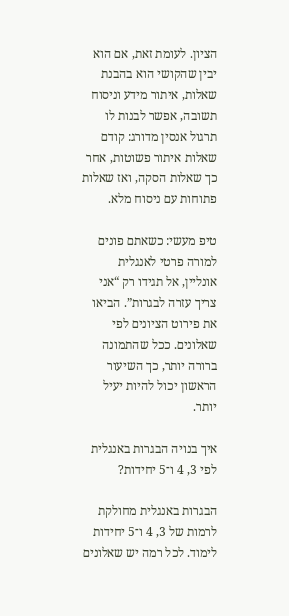הציון. לעומת זאת, אם הוא יבין שהקושי הוא בהבנת שאלות, איתור מידע וניסוח תשובה, אפשר לבנות לו תרגול אנסין מדורג: קודם שאלות איתור פשוטות, אחר כך שאלות הסקה, ואז שאלות פתוחות עם ניסוח מלא.

טיפ מעשי: כשאתם פונים למורה פרטי לאנגלית אונליין, אל תגידו רק “אני צריך עזרה לבגרות”. הביאו את פירוט הציונים לפי שאלונים. ככל שהתמונה ברורה יותר, כך השיעור הראשון יכול להיות יעיל יותר.

איך בנויה הבגרות באנגלית לפי 3, 4 ו־5 יחידות?

הבגרות באנגלית מחולקת לרמות של 3, 4 ו־5 יחידות לימוד. לכל רמה יש שאלונים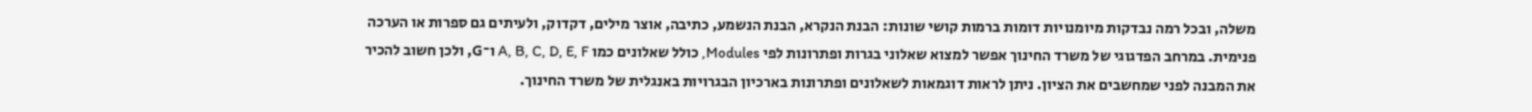משלה, ובכל רמה נבדקות מיומנויות דומות ברמות קושי שונות: הבנת הנקרא, הבנת הנשמע, כתיבה, אוצר מילים, דקדוק, ולעיתים גם ספרות או הערכה פנימית. במרחב הפדגוגי של משרד החינוך אפשר למצוא שאלוני בגרות ופתרונות לפי Modules, כולל שאלונים כמו A, B, C, D, E, F ו־G, ולכן חשוב להכיר את המבנה לפני שמחשבים את הציון. ניתן לראות דוגמאות לשאלונים ופתרונות בארכיון הבגרויות באנגלית של משרד החינוך.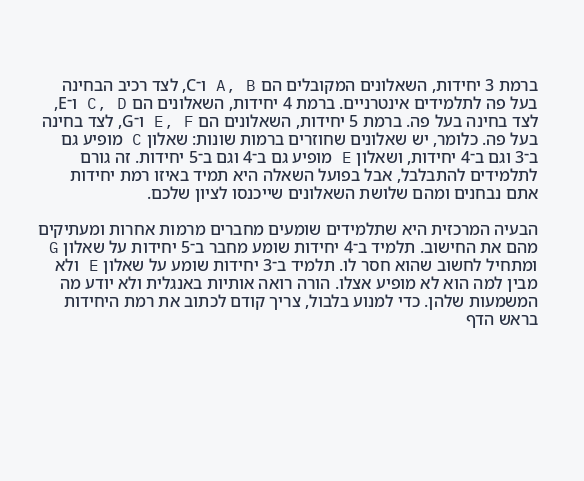ברמת 3 יחידות, השאלונים המקובלים הם A, B ו־C, לצד רכיב הבחינה בעל פה לתלמידים אינטרניים. ברמת 4 יחידות, השאלונים הם C, D ו־E, לצד בחינה בעל פה. ברמת 5 יחידות, השאלונים הם E, F ו־G, לצד בחינה בעל פה. כלומר, יש שאלונים שחוזרים ברמות שונות: שאלון C מופיע גם ב־3 וגם ב־4 יחידות, ושאלון E מופיע גם ב־4 וגם ב־5 יחידות. זה גורם לתלמידים להתבלבל, אבל בפועל השאלה היא תמיד באיזו רמת יחידות אתם נבחנים ומהם שלושת השאלונים שייכנסו לציון שלכם.

הבעיה המרכזית היא שתלמידים שומעים מחברים מרמות אחרות ומעתיקים מהם את החישוב. תלמיד ב־4 יחידות שומע מחבר ב־5 יחידות על שאלון G ומתחיל לחשוב שהוא חסר לו. תלמיד ב־3 יחידות שומע על שאלון E ולא מבין למה הוא לא מופיע אצלו. הורה רואה אותיות באנגלית ולא יודע מה המשמעות שלהן. כדי למנוע בלבול, צריך קודם לכתוב את רמת היחידות בראש הדף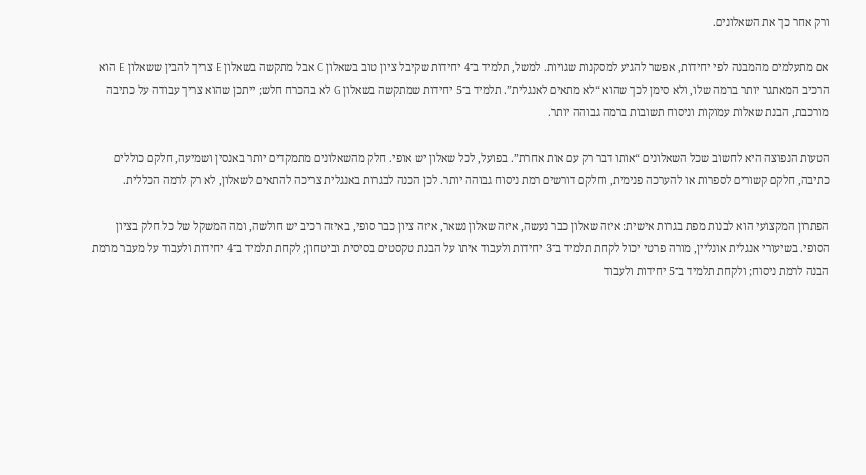ורק אחר כך את השאלונים.

אם מתעלמים מהמבנה לפי יחידות, אפשר להגיע למסקנות שגויות. למשל, תלמיד ב־4 יחידות שקיבל ציון טוב בשאלון C אבל מתקשה בשאלון E צריך להבין ששאלון E הוא הרכיב המאתגר יותר ברמה שלו, ולא סימן לכך שהוא “לא מתאים לאנגלית”. תלמיד ב־5 יחידות שמתקשה בשאלון G לא בהכרח חלש; ייתכן שהוא צריך עבודה על כתיבה מורכבת, הבנת שאלות עמוקות וניסוח תשובות ברמה גבוהה יותר.

הטעות הנפוצה היא לחשוב שכל השאלונים “אותו דבר רק עם אות אחרת”. בפועל, לכל שאלון יש אופי. חלק מהשאלונים מתמקדים יותר באנסין ושמיעה, חלקם כוללים כתיבה, חלקם קשורים לספרות או להערכה פנימית, וחלקם דורשים רמת ניסוח גבוהה יותר. לכן הכנה לבגרות באנגלית צריכה להתאים לשאלון, לא רק לרמה הכללית.

הפתרון המקצועי הוא לבנות מפת בגרות אישית: איזה שאלון כבר נעשה, איזה שאלון נשאר, איזה ציון כבר סופי, באיזה רכיב יש חולשה, ומה המשקל של כל חלק בציון הסופי. בשיעורי אנגלית אונליין, מורה פרטי יכול לקחת תלמיד ב־3 יחידות ולעבוד איתו על הבנת טקסטים בסיסית וביטחון; לקחת תלמיד ב־4 יחידות ולעבוד על מעבר מרמת הבנה לרמת ניסוח; ולקחת תלמיד ב־5 יחידות ולעבוד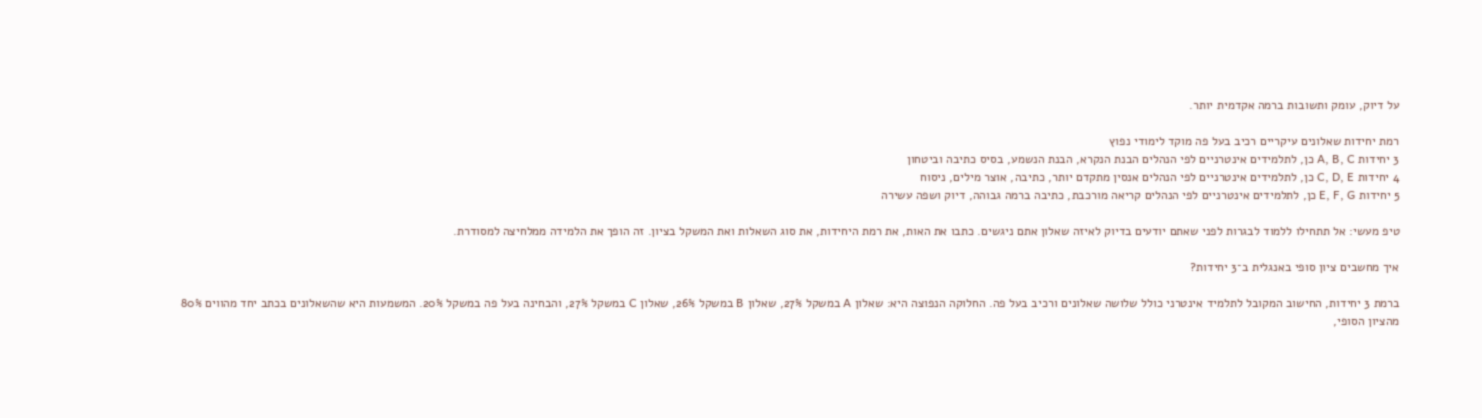על דיוק, עומק ותשובות ברמה אקדמית יותר.

רמת יחידות שאלונים עיקריים רכיב בעל פה מוקד לימודי נפוץ
3 יחידות A, B, C כן, לתלמידים אינטרניים לפי הנהלים הבנת הנקרא, הבנת הנשמע, בסיס כתיבה וביטחון
4 יחידות C, D, E כן, לתלמידים אינטרניים לפי הנהלים אנסין מתקדם יותר, כתיבה, אוצר מילים, ניסוח
5 יחידות E, F, G כן, לתלמידים אינטרניים לפי הנהלים קריאה מורכבת, כתיבה ברמה גבוהה, דיוק ושפה עשירה

טיפ מעשי: אל תתחילו ללמוד לבגרות לפני שאתם יודעים בדיוק לאיזה שאלון אתם ניגשים. כתבו את האות, את רמת היחידות, את סוג השאלות ואת המשקל בציון. זה הופך את הלמידה ממלחיצה למסודרת.

איך מחשבים ציון סופי באנגלית ב־3 יחידות?

ברמת 3 יחידות, החישוב המקובל לתלמיד אינטרני כולל שלושה שאלונים ורכיב בעל פה. החלוקה הנפוצה היא: שאלון A במשקל 27%, שאלון B במשקל 26%, שאלון C במשקל 27%, והבחינה בעל פה במשקל 20%. המשמעות היא שהשאלונים בכתב יחד מהווים 80% מהציון הסופי,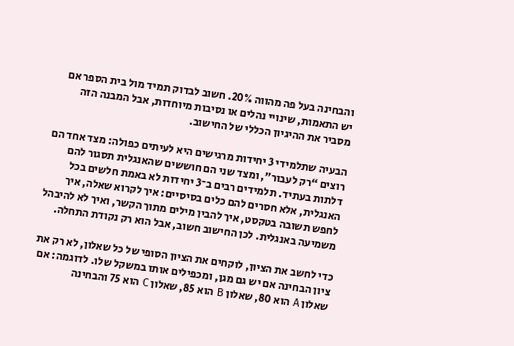והבחינה בעל פה מהווה 20%. חשוב לבדוק תמיד מול בית הספר אם יש התאמות, שינויי נהלים או נסיבות מיוחדות, אבל המבנה הזה מסביר את ההיגיון הכללי של החישוב.

הבעיה שתלמידי 3 יחידות מרגישים היא לעיתים כפולה: מצד אחד הם רוצים “רק לעבור”, ומצד שני הם חוששים שהאנגלית תסגור להם דלתות בעתיד. תלמידים רבים ב־3 יחידות לא באמת חלשים בכל האנגלית, אלא חסרים להם כלים בסיסיים: איך לקרוא שאלה, איך לחפש תשובה בטקסט, איך להבין מילים מתוך הקשר, ואיך לא להיבהל משמיעה באנגלית. לכן החישוב חשוב, אבל הוא רק נקודת התחלה.

כדי לחשב את הציון, לוקחים את הציון הסופי של כל שאלון, לא רק את ציון הבחינה אם יש גם מגן, ומכפילים אותו במשקל שלו. לדוגמה: אם שאלון A הוא 80, שאלון B הוא 85, שאלון C הוא 75 והבחינה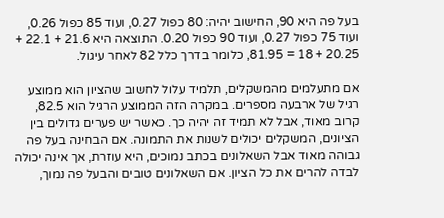בעל פה היא 90, החישוב יהיה: 80 כפול 0.27, ועוד 85 כפול 0.26, ועוד 75 כפול 0.27, ועוד 90 כפול 0.20. התוצאה היא 21.6 + 22.1 + 20.25 + 18 = 81.95, כלומר בדרך כלל 82 לאחר עיגול.

אם מתעלמים מהמשקלים, תלמיד עלול לחשוב שהציון הוא ממוצע רגיל של ארבעה מספרים. במקרה הזה הממוצע הרגיל הוא 82.5, קרוב מאוד, אבל לא תמיד זה יהיה כך. כאשר יש פערים גדולים בין הציונים, המשקלים יכולים לשנות את התמונה. אם הבחינה בעל פה גבוהה מאוד אבל השאלונים בכתב נמוכים, היא עוזרת, אך אינה יכולה לבדה להרים את כל הציון. אם השאלונים טובים והבעל פה נמוך,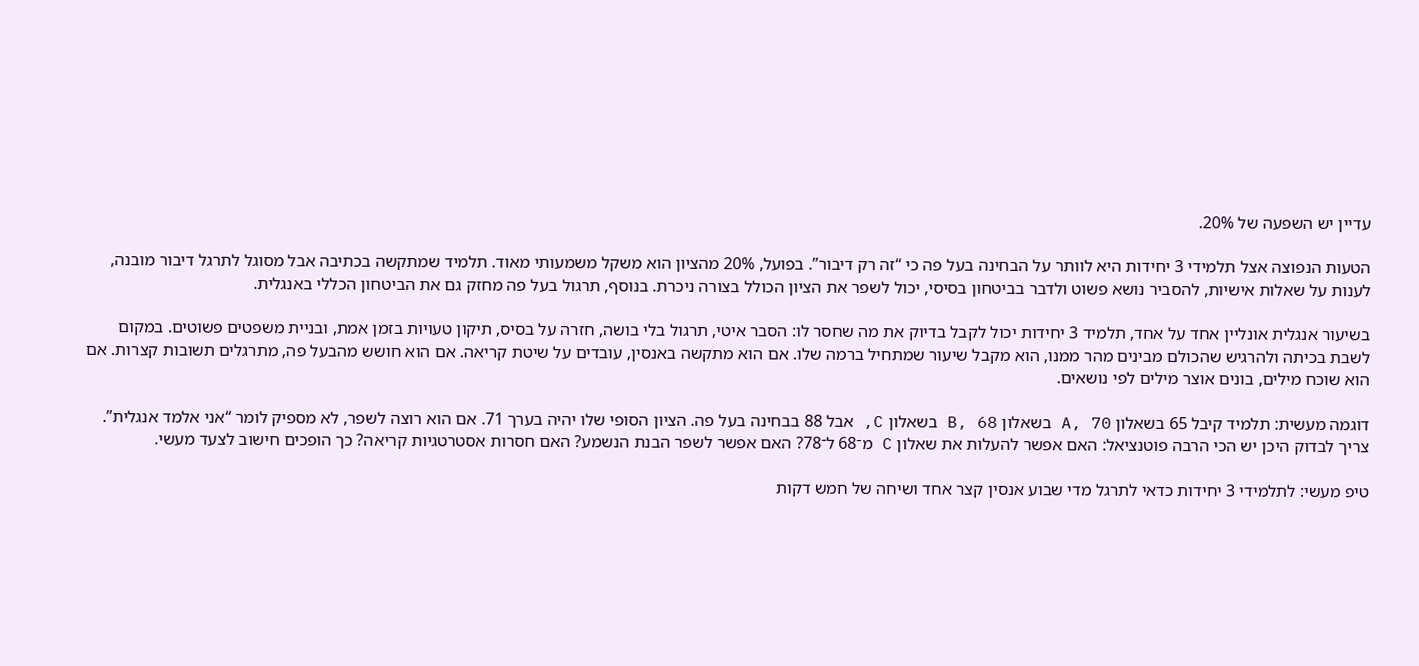עדיין יש השפעה של 20%.

הטעות הנפוצה אצל תלמידי 3 יחידות היא לוותר על הבחינה בעל פה כי “זה רק דיבור”. בפועל, 20% מהציון הוא משקל משמעותי מאוד. תלמיד שמתקשה בכתיבה אבל מסוגל לתרגל דיבור מובנה, לענות על שאלות אישיות, להסביר נושא פשוט ולדבר בביטחון בסיסי, יכול לשפר את הציון הכולל בצורה ניכרת. בנוסף, תרגול בעל פה מחזק גם את הביטחון הכללי באנגלית.

בשיעור אנגלית אונליין אחד על אחד, תלמיד 3 יחידות יכול לקבל בדיוק את מה שחסר לו: הסבר איטי, תרגול בלי בושה, חזרה על בסיס, תיקון טעויות בזמן אמת, ובניית משפטים פשוטים. במקום לשבת בכיתה ולהרגיש שהכולם מבינים מהר ממנו, הוא מקבל שיעור שמתחיל ברמה שלו. אם הוא מתקשה באנסין, עובדים על שיטת קריאה. אם הוא חושש מהבעל פה, מתרגלים תשובות קצרות. אם הוא שוכח מילים, בונים אוצר מילים לפי נושאים.

דוגמה מעשית: תלמיד קיבל 65 בשאלון A, 70 בשאלון B, 68 בשאלון C, אבל 88 בבחינה בעל פה. הציון הסופי שלו יהיה בערך 71. אם הוא רוצה לשפר, לא מספיק לומר “אני אלמד אנגלית”. צריך לבדוק היכן יש הכי הרבה פוטנציאל: האם אפשר להעלות את שאלון C מ־68 ל־78? האם אפשר לשפר הבנת הנשמע? האם חסרות אסטרטגיות קריאה? כך הופכים חישוב לצעד מעשי.

טיפ מעשי: לתלמידי 3 יחידות כדאי לתרגל מדי שבוע אנסין קצר אחד ושיחה של חמש דקות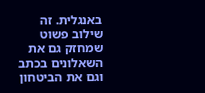באנגלית. זה שילוב פשוט שמחזק גם את השאלונים בכתב וגם את הביטחון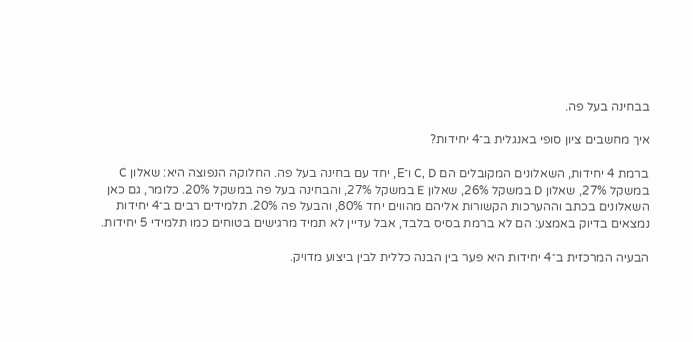בבחינה בעל פה.

איך מחשבים ציון סופי באנגלית ב־4 יחידות?

ברמת 4 יחידות, השאלונים המקובלים הם C, D ו־E, יחד עם בחינה בעל פה. החלוקה הנפוצה היא: שאלון C במשקל 27%, שאלון D במשקל 26%, שאלון E במשקל 27%, והבחינה בעל פה במשקל 20%. כלומר, גם כאן השאלונים בכתב וההערכות הקשורות אליהם מהווים יחד 80%, והבעל פה 20%. תלמידים רבים ב־4 יחידות נמצאים בדיוק באמצע: הם לא ברמת בסיס בלבד, אבל עדיין לא תמיד מרגישים בטוחים כמו תלמידי 5 יחידות.

הבעיה המרכזית ב־4 יחידות היא פער בין הבנה כללית לבין ביצוע מדויק.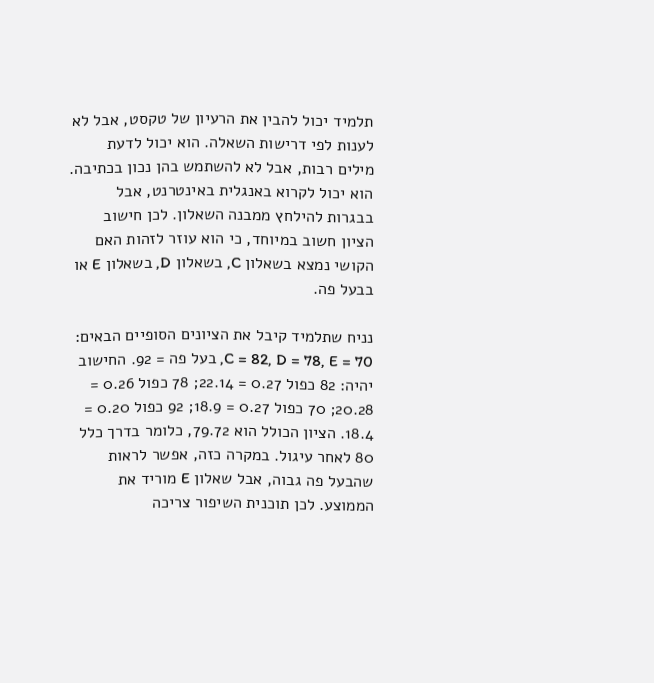תלמיד יכול להבין את הרעיון של טקסט, אבל לא לענות לפי דרישות השאלה. הוא יכול לדעת מילים רבות, אבל לא להשתמש בהן נכון בכתיבה. הוא יכול לקרוא באנגלית באינטרנט, אבל בבגרות להילחץ ממבנה השאלון. לכן חישוב הציון חשוב במיוחד, כי הוא עוזר לזהות האם הקושי נמצא בשאלון C, בשאלון D, בשאלון E או בבעל פה.

נניח שתלמיד קיבל את הציונים הסופיים הבאים: C = 82, D = 78, E = 70, בעל פה = 92. החישוב יהיה: 82 כפול 0.27 = 22.14; 78 כפול 0.26 = 20.28; 70 כפול 0.27 = 18.9; 92 כפול 0.20 = 18.4. הציון הכולל הוא 79.72, כלומר בדרך כלל 80 לאחר עיגול. במקרה כזה, אפשר לראות שהבעל פה גבוה, אבל שאלון E מוריד את הממוצע. לכן תוכנית השיפור צריכה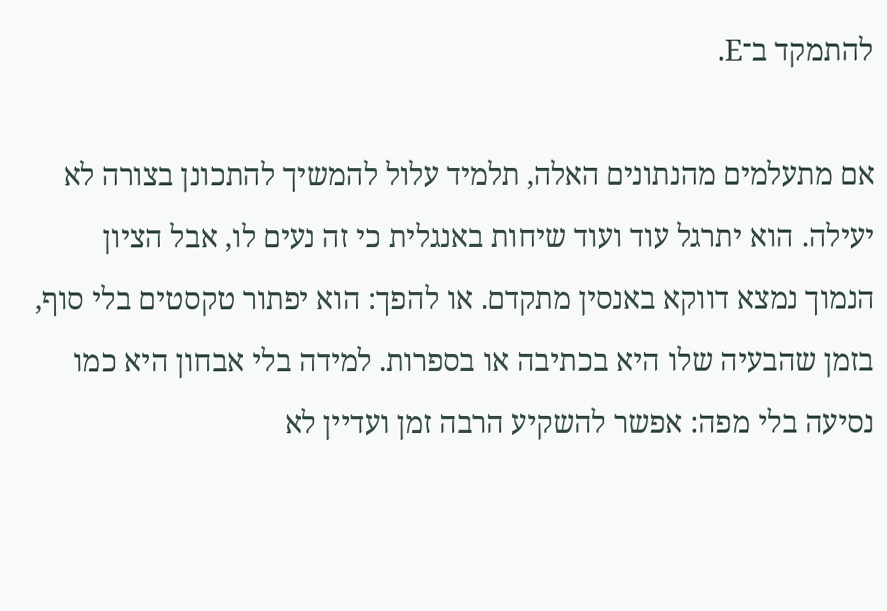להתמקד ב־E.

אם מתעלמים מהנתונים האלה, תלמיד עלול להמשיך להתכונן בצורה לא יעילה. הוא יתרגל עוד ועוד שיחות באנגלית כי זה נעים לו, אבל הציון הנמוך נמצא דווקא באנסין מתקדם. או להפך: הוא יפתור טקסטים בלי סוף, בזמן שהבעיה שלו היא בכתיבה או בספרות. למידה בלי אבחון היא כמו נסיעה בלי מפה: אפשר להשקיע הרבה זמן ועדיין לא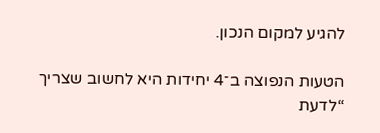להגיע למקום הנכון.

הטעות הנפוצה ב־4 יחידות היא לחשוב שצריך “לדעת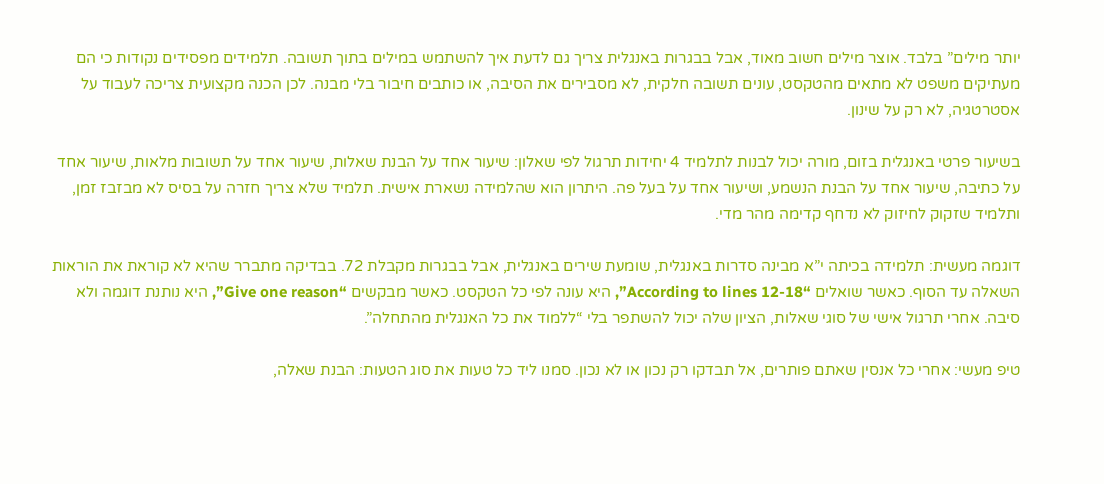יותר מילים” בלבד. אוצר מילים חשוב מאוד, אבל בבגרות באנגלית צריך גם לדעת איך להשתמש במילים בתוך תשובה. תלמידים מפסידים נקודות כי הם מעתיקים משפט לא מתאים מהטקסט, עונים תשובה חלקית, לא מסבירים את הסיבה, או כותבים חיבור בלי מבנה. לכן הכנה מקצועית צריכה לעבוד על אסטרטגיה, לא רק על שינון.

בשיעור פרטי באנגלית בזום, מורה יכול לבנות לתלמיד 4 יחידות תרגול לפי שאלון: שיעור אחד על הבנת שאלות, שיעור אחד על תשובות מלאות, שיעור אחד על כתיבה, שיעור אחד על הבנת הנשמע, ושיעור אחד על בעל פה. היתרון הוא שהלמידה נשארת אישית. תלמיד שלא צריך חזרה על בסיס לא מבזבז זמן, ותלמיד שזקוק לחיזוק לא נדחף קדימה מהר מדי.

דוגמה מעשית: תלמידה בכיתה י”א מבינה סדרות באנגלית, שומעת שירים באנגלית, אבל בבגרות מקבלת 72. בבדיקה מתברר שהיא לא קוראת את הוראות השאלה עד הסוף. כאשר שואלים “According to lines 12-18”, היא עונה לפי כל הטקסט. כאשר מבקשים “Give one reason”, היא נותנת דוגמה ולא סיבה. אחרי תרגול אישי של סוגי שאלות, הציון שלה יכול להשתפר בלי “ללמוד את כל האנגלית מהתחלה”.

טיפ מעשי: אחרי כל אנסין שאתם פותרים, אל תבדקו רק נכון או לא נכון. סמנו ליד כל טעות את סוג הטעות: הבנת שאלה,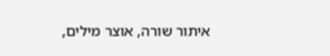איתור שורה, אוצר מילים,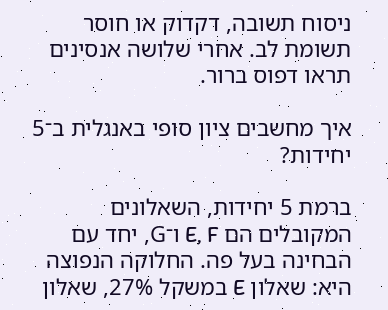ניסוח תשובה, דקדוק או חוסר תשומת לב. אחרי שלושה אנסינים תראו דפוס ברור.

איך מחשבים ציון סופי באנגלית ב־5 יחידות?

ברמת 5 יחידות, השאלונים המקובלים הם E, F ו־G, יחד עם הבחינה בעל פה. החלוקה הנפוצה היא: שאלון E במשקל 27%, שאלון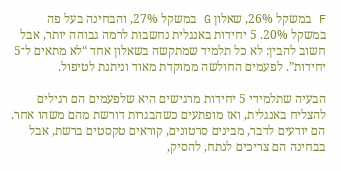F במשקל 26%, שאלון G במשקל 27%, והבחינה בעל פה במשקל 20%. 5 יחידות באנגלית נחשבות לרמה גבוהה יותר, אבל חשוב להבין: לא כל תלמיד שמתקשה בשאלון אחד “לא מתאים ל־5 יחידות”. לפעמים החולשה ממוקדת מאוד וניתנת לטיפול.

הבעיה שתלמידי 5 יחידות מרגישים היא שלפעמים הם רגילים להצליח באנגלית, ואז מופתעים כשהבגרות דורשת מהם משהו אחר. הם יודעים לדבר, מבינים סרטונים, קוראים טקסטים ברשת, אבל בבחינה הם צריכים לנתח, להסיק,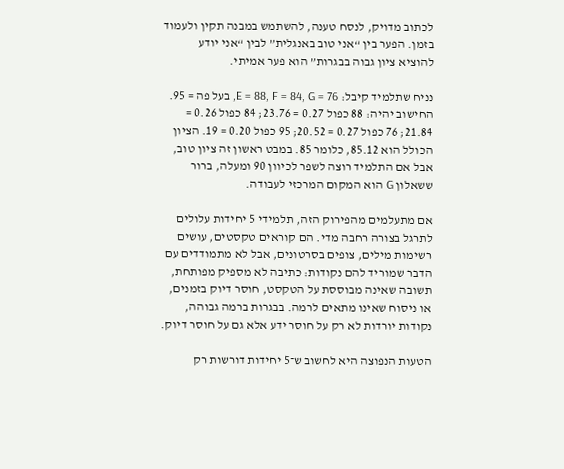לכתוב מדויק, לנסח טענה, להשתמש במבנה תקין ולעמוד בזמן. הפער בין “אני טוב באנגלית” לבין “אני יודע להוציא ציון גבוה בבגרות” הוא פער אמיתי.

נניח שתלמיד קיבל: E = 88, F = 84, G = 76, בעל פה = 95. החישוב יהיה: 88 כפול 0.27 = 23.76; 84 כפול 0.26 = 21.84; 76 כפול 0.27 = 20.52; 95 כפול 0.20 = 19. הציון הכולל הוא 85.12, כלומר 85. במבט ראשון זה ציון טוב, אבל אם התלמיד רוצה לשפר לכיוון 90 ומעלה, ברור ששאלון G הוא המקום המרכזי לעבודה.

אם מתעלמים מהפירוק הזה, תלמידי 5 יחידות עלולים לתרגל בצורה רחבה מדי. הם קוראים טקסטים, עושים רשימות מילים, צופים בסרטונים, אבל לא מתמודדים עם הדבר שמוריד להם נקודות: כתיבה לא מספיק מפותחת, תשובה שאינה מבוססת על הטקסט, חוסר דיוק בזמנים, או ניסוח שאינו מתאים לרמה. בבגרות ברמה גבוהה, נקודות יורדות לא רק על חוסר ידע אלא גם על חוסר דיוק.

הטעות הנפוצה היא לחשוב ש־5 יחידות דורשות רק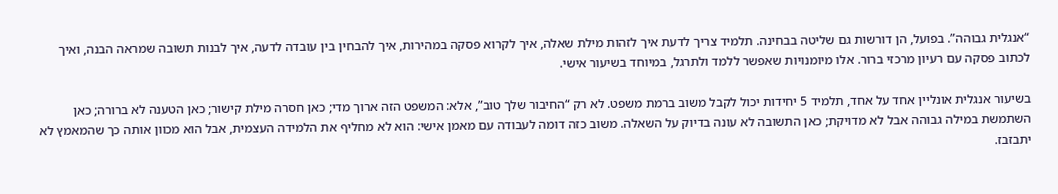“אנגלית גבוהה”. בפועל, הן דורשות גם שליטה בבחינה. תלמיד צריך לדעת איך לזהות מילת שאלה, איך לקרוא פסקה במהירות, איך להבחין בין עובדה לדעה, איך לבנות תשובה שמראה הבנה, ואיך לכתוב פסקה עם רעיון מרכזי ברור. אלו מיומנויות שאפשר ללמד ולתרגל, במיוחד בשיעור אישי.

בשיעור אנגלית אונליין אחד על אחד, תלמיד 5 יחידות יכול לקבל משוב ברמת משפט. לא רק “החיבור שלך טוב”, אלא: המשפט הזה ארוך מדי; כאן חסרה מילת קישור; כאן הטענה לא ברורה; כאן השתמשת במילה גבוהה אבל לא מדויקת; כאן התשובה לא עונה בדיוק על השאלה. משוב כזה דומה לעבודה עם מאמן אישי: הוא לא מחליף את הלמידה העצמית, אבל הוא מכוון אותה כך שהמאמץ לא יתבזבז.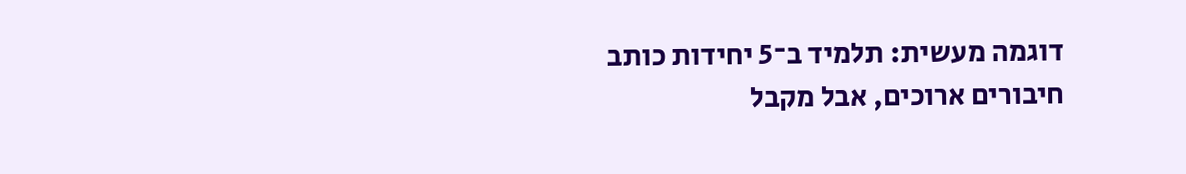דוגמה מעשית: תלמיד ב־5 יחידות כותב חיבורים ארוכים, אבל מקבל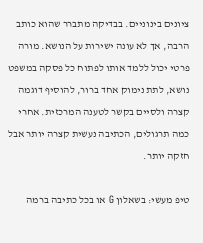ציונים בינוניים. בבדיקה מתברר שהוא כותב הרבה, אך לא עונה ישירות על הנושא. מורה פרטי יכול ללמד אותו לפתוח כל פסקה במשפט נושא, לתת נימוק אחד ברור, להוסיף דוגמה קצרה ולסיים בקשר לטענה המרכזית. אחרי כמה תרגולים, הכתיבה נעשית קצרה יותר אבל חזקה יותר.

טיפ מעשי: בשאלון G או בכל כתיבה ברמה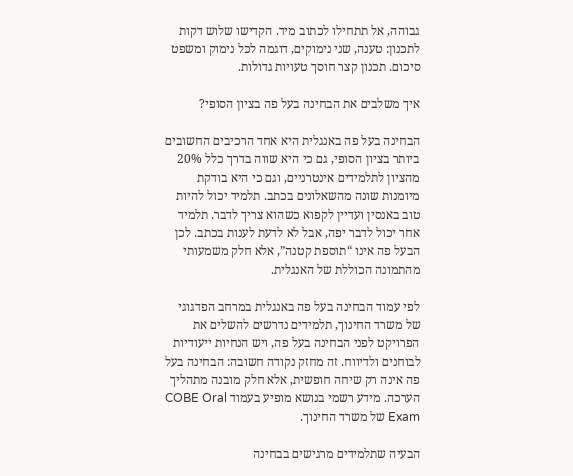גבוהה, אל תתחילו לכתוב מיד. הקדישו שלוש דקות לתכנון: טענה, שני נימוקים, דוגמה לכל נימוק ומשפט סיכום. תכנון קצר חוסך טעויות גדולות.

איך משלבים את הבחינה בעל פה בציון הסופי?

הבחינה בעל פה באנגלית היא אחד הרכיבים החשובים ביותר בציון הסופי, גם כי היא שווה בדרך כלל 20% מהציון לתלמידים אינטרניים, וגם כי היא בודקת מיומנות שונה מהשאלונים בכתב. תלמיד יכול להיות טוב באנסין ועדיין לקפוא כשהוא צריך לדבר. תלמיד אחר יכול לדבר יפה, אבל לא לדעת לענות בכתב. לכן הבעל פה אינו “תוספת קטנה”, אלא חלק משמעותי מהתמונה הכוללת של האנגלית.

לפי עמוד הבחינה בעל פה באנגלית במרחב הפדגוגי של משרד החינוך, תלמידים נדרשים להשלים את הפרויקט לפני הבחינה בעל פה, ויש הנחיות ייעודיות לבוחנים ולדיווח. זה מחזק נקודה חשובה: הבחינה בעל פה אינה רק שיחה חופשית, אלא חלק מובנה מתהליך הערכה. מידע רשמי בנושא מופיע בעמוד COBE Oral Exam של משרד החינוך.

הבעיה שתלמידים מרגישים בבחינה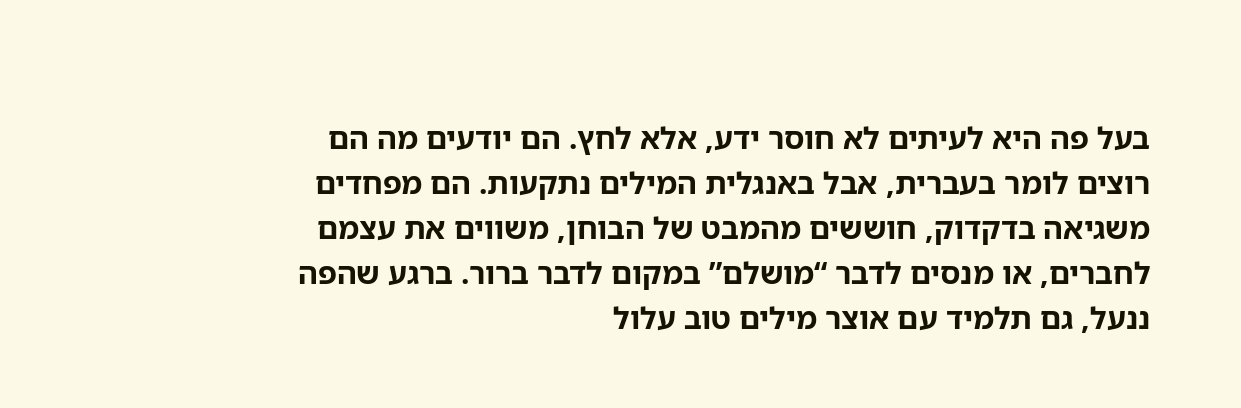בעל פה היא לעיתים לא חוסר ידע, אלא לחץ. הם יודעים מה הם רוצים לומר בעברית, אבל באנגלית המילים נתקעות. הם מפחדים משגיאה בדקדוק, חוששים מהמבט של הבוחן, משווים את עצמם לחברים, או מנסים לדבר “מושלם” במקום לדבר ברור. ברגע שהפה ננעל, גם תלמיד עם אוצר מילים טוב עלול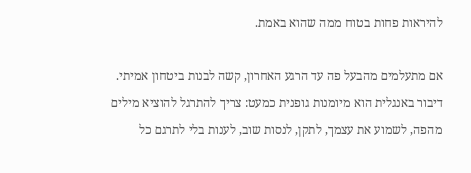להיראות פחות בטוח ממה שהוא באמת.

אם מתעלמים מהבעל פה עד הרגע האחרון, קשה לבנות ביטחון אמיתי. דיבור באנגלית הוא מיומנות גופנית כמעט: צריך להתרגל להוציא מילים מהפה, לשמוע את עצמך, לתקן, לנסות שוב, לענות בלי לתרגם כל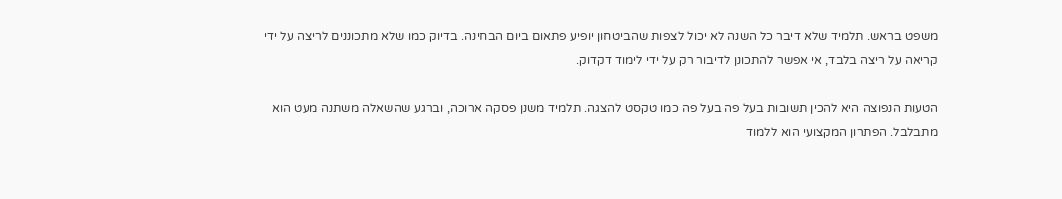משפט בראש. תלמיד שלא דיבר כל השנה לא יכול לצפות שהביטחון יופיע פתאום ביום הבחינה. בדיוק כמו שלא מתכוננים לריצה על ידי קריאה על ריצה בלבד, אי אפשר להתכונן לדיבור רק על ידי לימוד דקדוק.

הטעות הנפוצה היא להכין תשובות בעל פה בעל פה כמו טקסט להצגה. תלמיד משנן פסקה ארוכה, וברגע שהשאלה משתנה מעט הוא מתבלבל. הפתרון המקצועי הוא ללמוד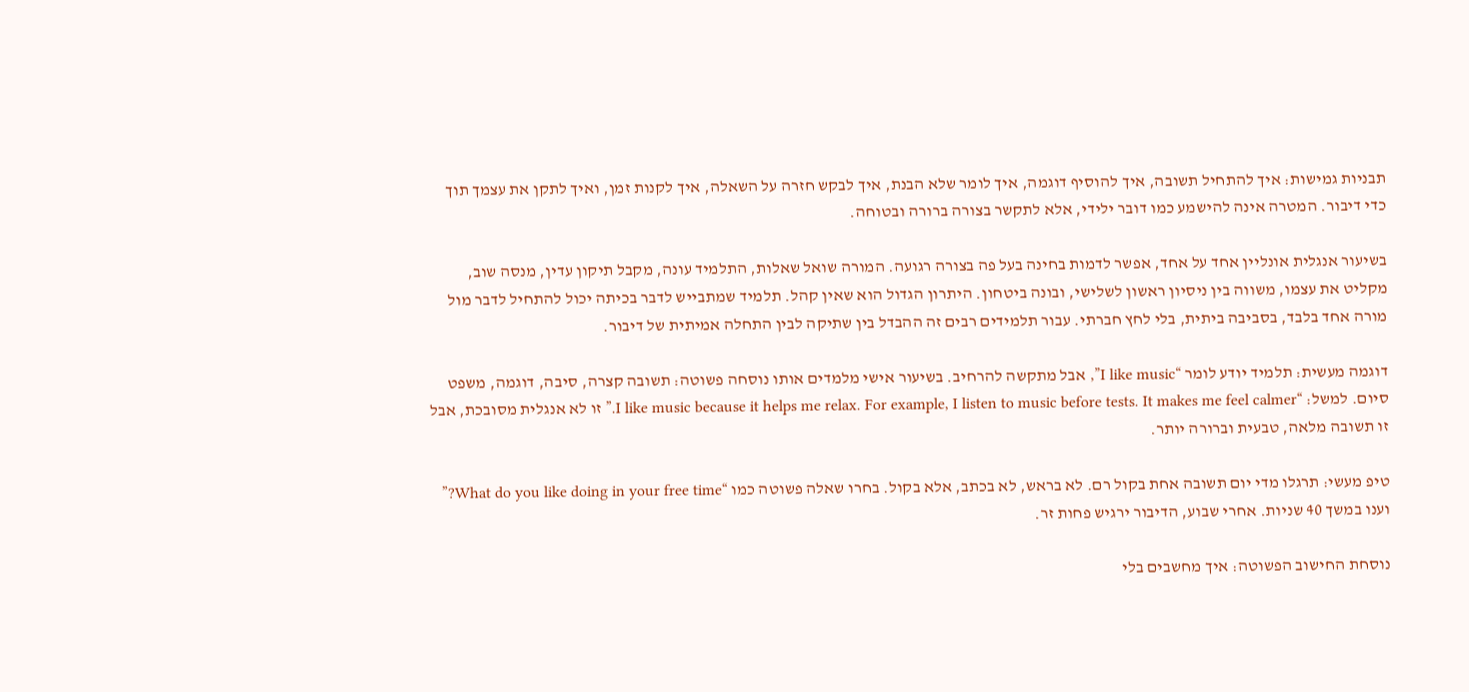תבניות גמישות: איך להתחיל תשובה, איך להוסיף דוגמה, איך לומר שלא הבנת, איך לבקש חזרה על השאלה, איך לקנות זמן, ואיך לתקן את עצמך תוך כדי דיבור. המטרה אינה להישמע כמו דובר ילידי, אלא לתקשר בצורה ברורה ובטוחה.

בשיעור אנגלית אונליין אחד על אחד, אפשר לדמות בחינה בעל פה בצורה רגועה. המורה שואל שאלות, התלמיד עונה, מקבל תיקון עדין, מנסה שוב, מקליט את עצמו, משווה בין ניסיון ראשון לשלישי, ובונה ביטחון. היתרון הגדול הוא שאין קהל. תלמיד שמתבייש לדבר בכיתה יכול להתחיל לדבר מול מורה אחד בלבד, בסביבה ביתית, בלי לחץ חברתי. עבור תלמידים רבים זה ההבדל בין שתיקה לבין התחלה אמיתית של דיבור.

דוגמה מעשית: תלמיד יודע לומר “I like music”, אבל מתקשה להרחיב. בשיעור אישי מלמדים אותו נוסחה פשוטה: תשובה קצרה, סיבה, דוגמה, משפט סיום. למשל: “I like music because it helps me relax. For example, I listen to music before tests. It makes me feel calmer.” זו לא אנגלית מסובכת, אבל זו תשובה מלאה, טבעית וברורה יותר.

טיפ מעשי: תרגלו מדי יום תשובה אחת בקול רם. לא בראש, לא בכתב, אלא בקול. בחרו שאלה פשוטה כמו “What do you like doing in your free time?” וענו במשך 40 שניות. אחרי שבוע, הדיבור ירגיש פחות זר.

נוסחת החישוב הפשוטה: איך מחשבים בלי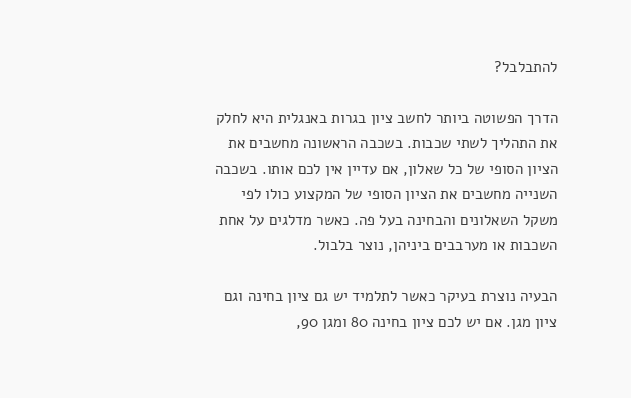להתבלבל?

הדרך הפשוטה ביותר לחשב ציון בגרות באנגלית היא לחלק את התהליך לשתי שכבות. בשכבה הראשונה מחשבים את הציון הסופי של כל שאלון, אם עדיין אין לכם אותו. בשכבה השנייה מחשבים את הציון הסופי של המקצוע כולו לפי משקל השאלונים והבחינה בעל פה. כאשר מדלגים על אחת השכבות או מערבבים ביניהן, נוצר בלבול.

הבעיה נוצרת בעיקר כאשר לתלמיד יש גם ציון בחינה וגם ציון מגן. אם יש לכם ציון בחינה 80 ומגן 90,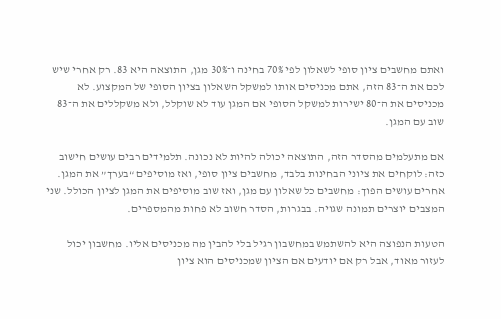ואתם מחשבים ציון סופי לשאלון לפי 70% בחינה ו־30% מגן, התוצאה היא 83. רק אחרי שיש לכם את ה־83 הזה, אתם מכניסים אותו למשקל השאלון בציון הסופי של המקצוע. לא מכניסים את ה־80 ישירות למשקל הסופי אם המגן עוד לא שוקלל, ולא משקללים את ה־83 שוב עם המגן.

אם מתעלמים מהסדר הזה, התוצאה יכולה להיות לא נכונה. תלמידים רבים עושים חישוב כזה: לוקחים את ציוני הבחינות בלבד, מחשבים ציון סופי, ואז מוסיפים “בערך” את המגן. אחרים עושים הפוך: מחשבים כל שאלון עם מגן, ואז שוב מוסיפים את המגן לציון הכולל. שני המצבים יוצרים תמונה שגויה. בבגרות, הסדר חשוב לא פחות מהמספרים.

הטעות הנפוצה היא להשתמש במחשבון רגיל בלי להבין מה מכניסים אליו. מחשבון יכול לעזור מאוד, אבל רק אם יודעים אם הציון שמכניסים הוא ציון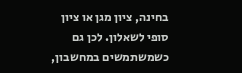בחינה, ציון מגן או ציון סופי לשאלון. לכן גם כשמשתמשים במחשבון,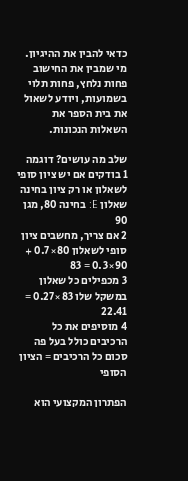כדאי להבין את ההיגיון. מי שמבין את החישוב פחות נלחץ, פחות תלוי בשמועות, ויודע לשאול את בית הספר את השאלות הנכונות.

שלב מה עושים? דוגמה
1 בודקים אם יש ציון סופי לשאלון או רק ציון בחינה שאלון E: בחינה 80, מגן 90
2 אם צריך, מחשבים ציון סופי לשאלון 80×0.7 + 90×0.3 = 83
3 מכפילים כל שאלון במשקל שלו 83×0.27 = 22.41
4 מוסיפים את כל הרכיבים כולל בעל פה סכום כל הרכיבים = הציון הסופי

הפתרון המקצועי הוא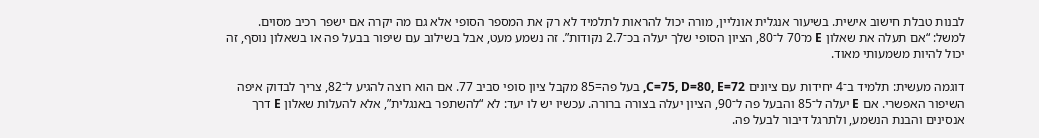לבנות טבלת חישוב אישית. בשיעור אנגלית אונליין, מורה יכול להראות לתלמיד לא רק את המספר הסופי אלא גם מה יקרה אם ישפר רכיב מסוים. למשל: “אם תעלה את שאלון E מ־70 ל־80, הציון הסופי שלך יעלה בכ־2.7 נקודות”. זה נשמע מעט, אבל בשילוב עם שיפור בבעל פה או בשאלון נוסף, זה יכול להיות משמעותי מאוד.

דוגמה מעשית: תלמיד ב־4 יחידות עם ציונים C=75, D=80, E=72, בעל פה=85 מקבל ציון סופי סביב 77. אם הוא רוצה להגיע ל־82, צריך לבדוק איפה השיפור האפשרי. אם E יעלה ל־85 והבעל פה ל־90, הציון יעלה בצורה ברורה. עכשיו יש לו יעד: לא “להשתפר באנגלית”, אלא להעלות שאלון E דרך אנסינים והבנת הנשמע, ולתרגל דיבור לבעל פה.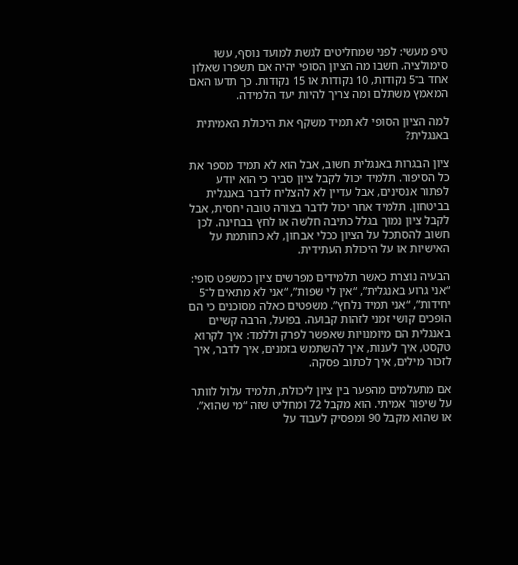טיפ מעשי: לפני שמחליטים לגשת למועד נוסף, עשו סימולציה. חשבו מה הציון הסופי יהיה אם תשפרו שאלון אחד ב־5 נקודות, 10 נקודות או 15 נקודות. כך תדעו האם המאמץ משתלם ומה צריך להיות יעד הלמידה.

למה הציון הסופי לא תמיד משקף את היכולת האמיתית באנגלית?

ציון הבגרות באנגלית חשוב, אבל הוא לא תמיד מספר את כל הסיפור. תלמיד יכול לקבל ציון סביר כי הוא יודע לפתור אנסינים, אבל עדיין לא להצליח לדבר באנגלית בביטחון. תלמיד אחר יכול לדבר בצורה טובה יחסית, אבל לקבל ציון נמוך בגלל כתיבה חלשה או לחץ בבחינה. לכן חשוב להסתכל על הציון ככלי אבחון, לא כחותמת על האישיות או על היכולת העתידית.

הבעיה נוצרת כאשר תלמידים מפרשים ציון כמשפט סופי: “אני גרוע באנגלית”, “אין לי שפות”, “אני לא מתאים ל־5 יחידות”, “אני תמיד נלחץ”. משפטים כאלה מסוכנים כי הם הופכים קושי זמני לזהות קבועה. בפועל, הרבה קשיים באנגלית הם מיומנויות שאפשר לפרק וללמד: איך לקרוא טקסט, איך לענות, איך להשתמש בזמנים, איך לדבר, איך לזכור מילים, איך לכתוב פסקה.

אם מתעלמים מהפער בין ציון ליכולת, תלמיד עלול לוותר על שיפור אמיתי. הוא מקבל 72 ומחליט שזה “מי שהוא”. או שהוא מקבל 90 ומפסיק לעבוד על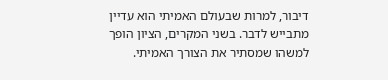דיבור, למרות שבעולם האמיתי הוא עדיין מתבייש לדבר. בשני המקרים, הציון הופך למשהו שמסתיר את הצורך האמיתי.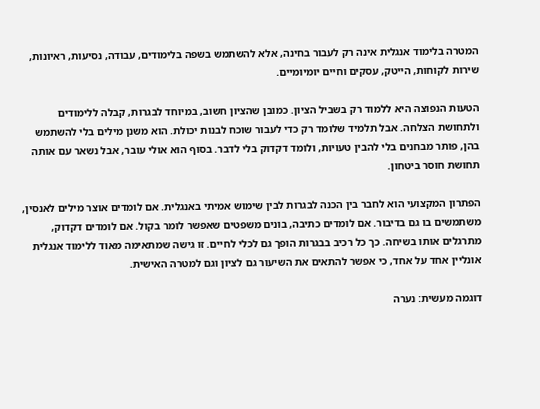המטרה בלימוד אנגלית אינה רק לעבור בחינה, אלא להשתמש בשפה בלימודים, עבודה, נסיעות, ראיונות, שירות לקוחות, הייטק, עסקים וחיים יומיומיים.

הטעות הנפוצה היא ללמוד רק בשביל הציון. כמובן שהציון חשוב, במיוחד לבגרות, קבלה ללימודים ולתחושת הצלחה. אבל תלמיד שלומד רק כדי לעבור שוכח לבנות יכולת. הוא משנן מילים בלי להשתמש בהן, פותר מבחנים בלי להבין טעויות, ולומד דקדוק בלי לדבר. בסוף הוא אולי עובר, אבל נשאר עם אותה תחושת חוסר ביטחון.

הפתרון המקצועי הוא לחבר בין הכנה לבגרות לבין שימוש אמיתי באנגלית. אם לומדים אוצר מילים לאנסין, משתמשים בו גם בדיבור. אם לומדים כתיבה, בונים משפטים שאפשר לומר בקול. אם לומדים דקדוק, מתרגלים אותו בשיחה. כך כל רכיב בבגרות הופך גם לכלי לחיים. זו גישה שמתאימה מאוד ללימוד אנגלית אונליין אחד על אחד, כי אפשר להתאים את השיעור גם לציון וגם למטרה האישית.

דוגמה מעשית: נערה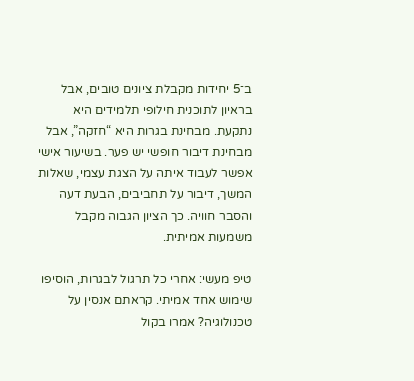ב־5 יחידות מקבלת ציונים טובים, אבל בראיון לתוכנית חילופי תלמידים היא נתקעת. מבחינת בגרות היא “חזקה”, אבל מבחינת דיבור חופשי יש פער. בשיעור אישי אפשר לעבוד איתה על הצגת עצמי, שאלות המשך, דיבור על תחביבים, הבעת דעה והסבר חוויה. כך הציון הגבוה מקבל משמעות אמיתית.

טיפ מעשי: אחרי כל תרגול לבגרות, הוסיפו שימוש אחד אמיתי. קראתם אנסין על טכנולוגיה? אמרו בקול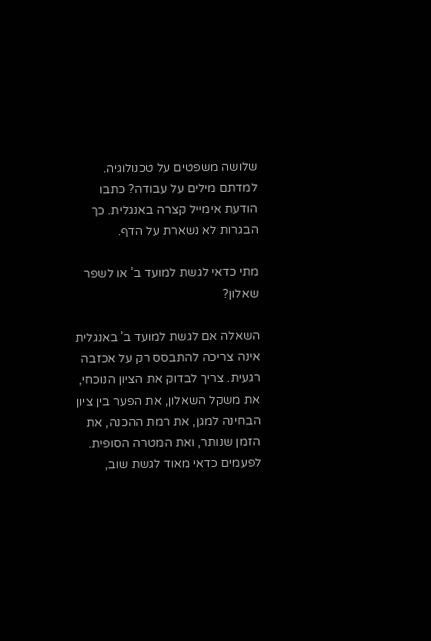שלושה משפטים על טכנולוגיה. למדתם מילים על עבודה? כתבו הודעת אימייל קצרה באנגלית. כך הבגרות לא נשארת על הדף.

מתי כדאי לגשת למועד ב’ או לשפר שאלון?

השאלה אם לגשת למועד ב’ באנגלית אינה צריכה להתבסס רק על אכזבה רגעית. צריך לבדוק את הציון הנוכחי, את משקל השאלון, את הפער בין ציון הבחינה למגן, את רמת ההכנה, את הזמן שנותר, ואת המטרה הסופית. לפעמים כדאי מאוד לגשת שוב,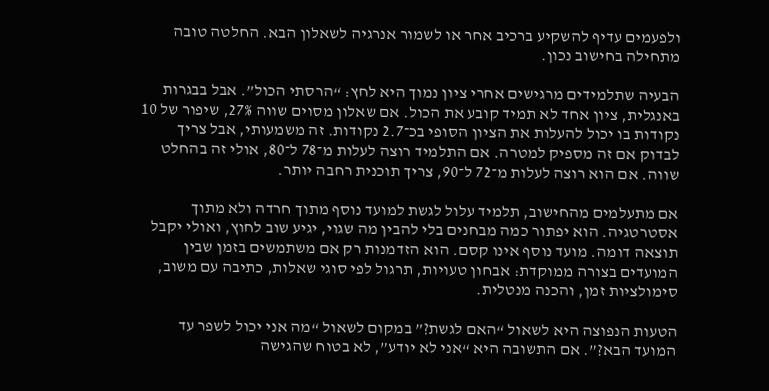ולפעמים עדיף להשקיע ברכיב אחר או לשמור אנרגיה לשאלון הבא. החלטה טובה מתחילה בחישוב נכון.

הבעיה שתלמידים מרגישים אחרי ציון נמוך היא לחץ: “הרסתי הכול”. אבל בבגרות באנגלית, ציון אחד לא תמיד קובע את הכול. אם שאלון מסוים שווה 27%, שיפור של 10 נקודות בו יכול להעלות את הציון הסופי בכ־2.7 נקודות. זה משמעותי, אבל צריך לבדוק אם זה מספיק למטרה. אם התלמיד רוצה לעלות מ־78 ל־80, אולי זה בהחלט שווה. אם הוא רוצה לעלות מ־72 ל־90, צריך תוכנית רחבה יותר.

אם מתעלמים מהחישוב, תלמיד עלול לגשת למועד נוסף מתוך חרדה ולא מתוך אסטרטגיה. הוא יפתור כמה מבחנים בלי להבין מה שגוי, יגיע שוב לחוץ, ואולי יקבל תוצאה דומה. מועד נוסף אינו קסם. הוא הזדמנות רק אם משתמשים בזמן שבין המועדים בצורה ממוקדת: אבחון טעויות, תרגול לפי סוגי שאלות, כתיבה עם משוב, סימולציות זמן, והכנה מנטלית.

הטעות הנפוצה היא לשאול “האם לגשת?” במקום לשאול “מה אני יכול לשפר עד המועד הבא?”. אם התשובה היא “אני לא יודע”, לא בטוח שהגישה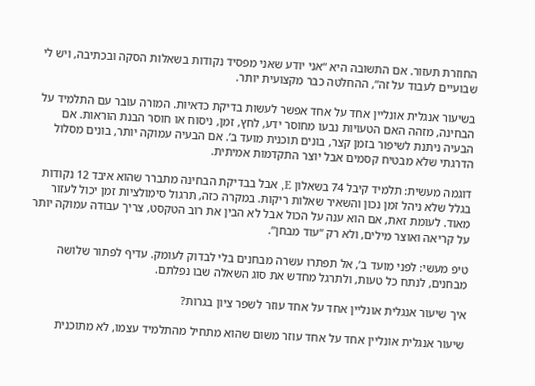החוזרת תעזור. אם התשובה היא “אני יודע שאני מפסיד נקודות בשאלות הסקה ובכתיבה, ויש לי שבועיים לעבוד על זה”, ההחלטה כבר מקצועית יותר.

בשיעור אנגלית אונליין אחד על אחד אפשר לעשות בדיקת כדאיות. המורה עובר עם התלמיד על הבחינה, מזהה האם הטעויות נבעו מחוסר ידע, לחץ, זמן, ניסוח או חוסר הבנת הוראות. אם הבעיה ניתנת לשיפור בזמן קצר, בונים תוכנית מועד ב’. אם הבעיה עמוקה יותר, בונים מסלול הדרגתי שלא מבטיח קסמים אבל יוצר התקדמות אמיתית.

דוגמה מעשית: תלמיד קיבל 74 בשאלון E, אבל בבדיקת הבחינה מתברר שהוא איבד 12 נקודות בגלל שלא ניהל זמן נכון והשאיר שאלות ריקות. במקרה כזה, תרגול סימולציות זמן יכול לעזור מאוד. לעומת זאת, אם הוא ענה על הכול אבל לא הבין את רוב הטקסט, צריך עבודה עמוקה יותר על קריאה ואוצר מילים, ולא רק “עוד מבחן”.

טיפ מעשי: לפני מועד ב’, אל תפתרו עשרה מבחנים בלי לבדוק לעומק. עדיף לפתור שלושה מבחנים, לנתח כל טעות, ולתרגל מחדש את סוג השאלה שבו נפלתם.

איך שיעור אנגלית אונליין אחד על אחד עוזר לשפר ציון בגרות?

שיעור אנגלית אונליין אחד על אחד עוזר משום שהוא מתחיל מהתלמיד עצמו, לא מתוכנית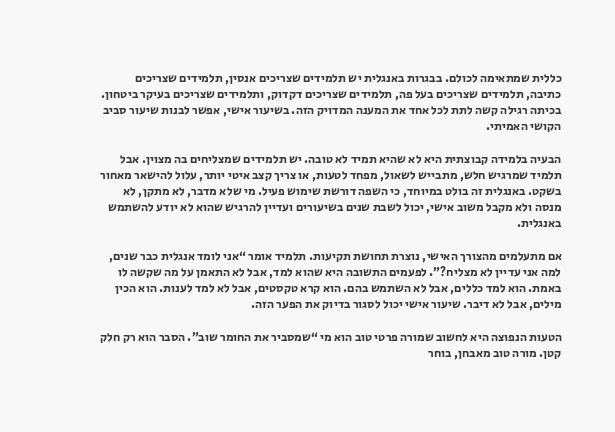כללית שמתאימה לכולם. בבגרות באנגלית יש תלמידים שצריכים אנסין, תלמידים שצריכים כתיבה, תלמידים שצריכים בעל פה, תלמידים שצריכים דקדוק, ותלמידים שצריכים בעיקר ביטחון. בכיתה רגילה קשה לתת לכל אחד את המענה המדויק הזה. בשיעור אישי, אפשר לבנות שיעור סביב הקושי האמיתי.

הבעיה בלמידה קבוצתית היא לא שהיא תמיד לא טובה. יש תלמידים שמצליחים בה מצוין. אבל תלמיד שמרגיש חלש, מתבייש לשאול, מפחד לטעות, או צריך קצב איטי יותר, עלול להישאר מאחור בשקט. באנגלית זה בולט במיוחד, כי השפה דורשת שימוש פעיל. מי שלא מדבר, לא מתקן, לא מנסה ולא מקבל משוב אישי, יכול לשבת שנים בשיעורים ועדיין להרגיש שהוא לא יודע להשתמש באנגלית.

אם מתעלמים מהצורך האישי, נוצרת תחושת תקיעות. תלמיד אומר “אני לומד אנגלית כבר שנים, למה אני עדיין לא מצליח?”. לפעמים התשובה היא שהוא למד, אבל לא התאמן על מה שקשה לו באמת. הוא למד כללים, אבל לא השתמש בהם. הוא קרא טקסטים, אבל לא למד לענות. הוא הכין מילים, אבל לא דיבר. שיעור אישי יכול לסגור בדיוק את הפער הזה.

הטעות הנפוצה היא לחשוב שמורה פרטי טוב הוא מי “שמסביר את החומר שוב”. הסבר הוא רק חלק קטן. מורה טוב מאבחן, בוחר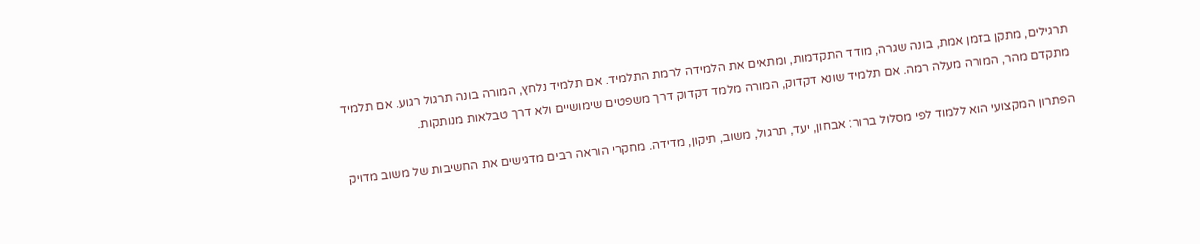תרגילים, מתקן בזמן אמת, בונה שגרה, מודד התקדמות, ומתאים את הלמידה לרמת התלמיד. אם תלמיד נלחץ, המורה בונה תרגול רגוע. אם תלמיד מתקדם מהר, המורה מעלה רמה. אם תלמיד שונא דקדוק, המורה מלמד דקדוק דרך משפטים שימושיים ולא דרך טבלאות מנותקות.

הפתרון המקצועי הוא ללמוד לפי מסלול ברור: אבחון, יעד, תרגול, משוב, תיקון, מדידה. מחקרי הוראה רבים מדגישים את החשיבות של משוב מדויק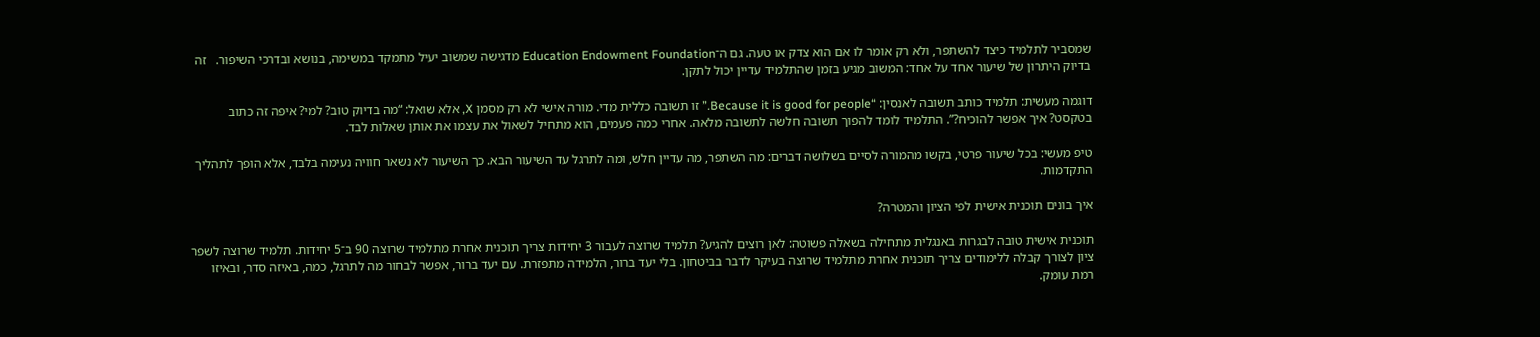שמסביר לתלמיד כיצד להשתפר, ולא רק אומר לו אם הוא צדק או טעה. גם ה־Education Endowment Foundation מדגישה שמשוב יעיל מתמקד במשימה, בנושא ובדרכי השיפור.   זה בדיוק היתרון של שיעור אחד על אחד: המשוב מגיע בזמן שהתלמיד עדיין יכול לתקן.

דוגמה מעשית: תלמיד כותב תשובה לאנסין: “Because it is good for people.” זו תשובה כללית מדי. מורה אישי לא רק מסמן X, אלא שואל: “מה בדיוק טוב? למי? איפה זה כתוב בטקסט? איך אפשר להוכיח?”. התלמיד לומד להפוך תשובה חלשה לתשובה מלאה. אחרי כמה פעמים, הוא מתחיל לשאול את עצמו את אותן שאלות לבד.

טיפ מעשי: בכל שיעור פרטי, בקשו מהמורה לסיים בשלושה דברים: מה השתפר, מה עדיין חלש, ומה לתרגל עד השיעור הבא. כך השיעור לא נשאר חוויה נעימה בלבד, אלא הופך לתהליך התקדמות.

איך בונים תוכנית אישית לפי הציון והמטרה?

תוכנית אישית טובה לבגרות באנגלית מתחילה בשאלה פשוטה: לאן רוצים להגיע? תלמיד שרוצה לעבור 3 יחידות צריך תוכנית אחרת מתלמיד שרוצה 90 ב־5 יחידות. תלמיד שרוצה לשפר ציון לצורך קבלה ללימודים צריך תוכנית אחרת מתלמיד שרוצה בעיקר לדבר בביטחון. בלי יעד ברור, הלמידה מתפזרת. עם יעד ברור, אפשר לבחור מה לתרגל, כמה, באיזה סדר, ובאיזו רמת עומק.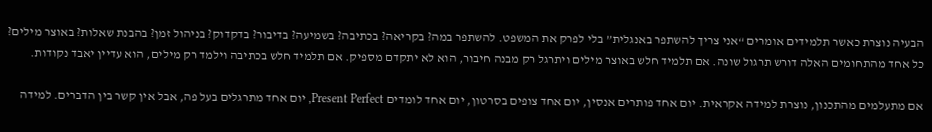הבעיה נוצרת כאשר תלמידים אומרים “אני צריך להשתפר באנגלית” בלי לפרק את המשפט. להשתפר במה? בקריאה? בכתיבה? בשמיעה? בדיבור? בדקדוק? בניהול זמן? בהבנת שאלות? באוצר מילים? כל אחד מהתחומים האלה דורש תרגול שונה. אם תלמיד חלש באוצר מילים ויתרגל רק מבנה חיבור, הוא לא יתקדם מספיק. אם תלמיד חלש בכתיבה וילמד רק מילים, הוא עדיין יאבד נקודות.

אם מתעלמים מהתכנון, נוצרת למידה אקראית. יום אחד פותרים אנסין, יום אחד צופים בסרטון, יום אחד לומדים Present Perfect, יום אחד מתרגלים בעל פה, אבל אין קשר בין הדברים. למידה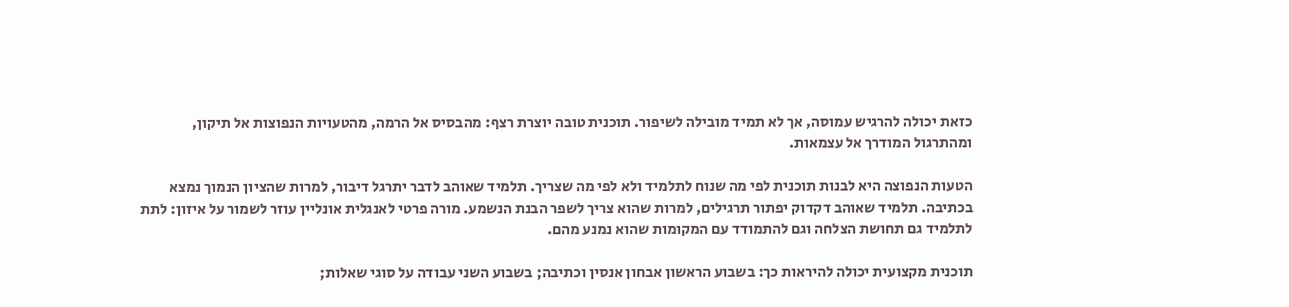כזאת יכולה להרגיש עמוסה, אך לא תמיד מובילה לשיפור. תוכנית טובה יוצרת רצף: מהבסיס אל הרמה, מהטעויות הנפוצות אל תיקון, ומהתרגול המודרך אל עצמאות.

הטעות הנפוצה היא לבנות תוכנית לפי מה שנוח לתלמיד ולא לפי מה שצריך. תלמיד שאוהב לדבר יתרגל דיבור, למרות שהציון הנמוך נמצא בכתיבה. תלמיד שאוהב דקדוק יפתור תרגילים, למרות שהוא צריך לשפר הבנת הנשמע. מורה פרטי לאנגלית אונליין עוזר לשמור על איזון: לתת לתלמיד גם תחושת הצלחה וגם להתמודד עם המקומות שהוא נמנע מהם.

תוכנית מקצועית יכולה להיראות כך: בשבוע הראשון אבחון אנסין וכתיבה; בשבוע השני עבודה על סוגי שאלות;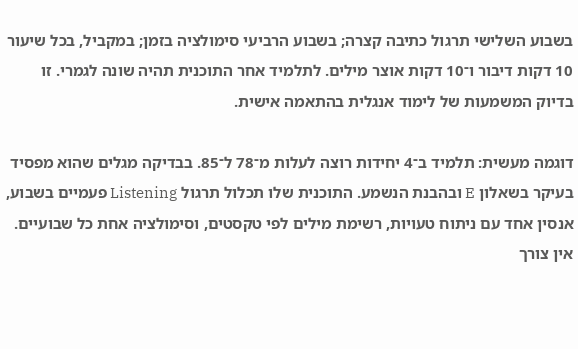בשבוע השלישי תרגול כתיבה קצרה; בשבוע הרביעי סימולציה בזמן; במקביל, בכל שיעור 10 דקות דיבור ו־10 דקות אוצר מילים. לתלמיד אחר התוכנית תהיה שונה לגמרי. זו בדיוק המשמעות של לימוד אנגלית בהתאמה אישית.

דוגמה מעשית: תלמיד ב־4 יחידות רוצה לעלות מ־78 ל־85. בבדיקה מגלים שהוא מפסיד בעיקר בשאלון E ובהבנת הנשמע. התוכנית שלו תכלול תרגול Listening פעמיים בשבוע, אנסין אחד עם ניתוח טעויות, רשימת מילים לפי טקסטים, וסימולציה אחת כל שבועיים. אין צורך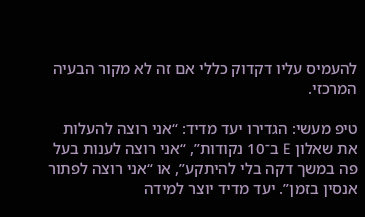להעמיס עליו דקדוק כללי אם זה לא מקור הבעיה המרכזי.

טיפ מעשי: הגדירו יעד מדיד: “אני רוצה להעלות את שאלון E ב־10 נקודות”, “אני רוצה לענות בעל פה במשך דקה בלי להיתקע”, או “אני רוצה לפתור אנסין בזמן”. יעד מדיד יוצר למידה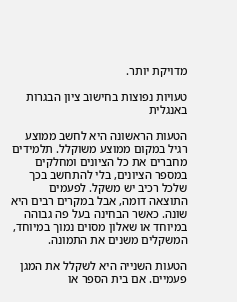מדויקת יותר.

טעויות נפוצות בחישוב ציון הבגרות באנגלית

הטעות הראשונה היא לחשב ממוצע רגיל במקום ממוצע משוקלל. תלמידים מחברים את כל הציונים ומחלקים במספר הציונים, בלי להתחשב בכך שלכל רכיב יש משקל. לפעמים התוצאה דומה, אבל במקרים רבים היא שונה. כאשר הבחינה בעל פה גבוהה במיוחד או שאלון מסוים נמוך במיוחד, המשקלים משנים את התמונה.

הטעות השנייה היא לשקלל את המגן פעמיים. אם בית הספר או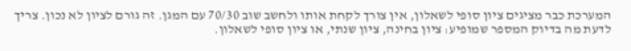המערכת כבר מציגים ציון סופי לשאלון, אין צורך לקחת אותו ולחשב שוב 70/30 עם המגן. זה גורם לציון לא נכון. צריך לדעת מה בדיוק המספר שמופיע: ציון בחינה, ציון שנתי, או ציון סופי לשאלון.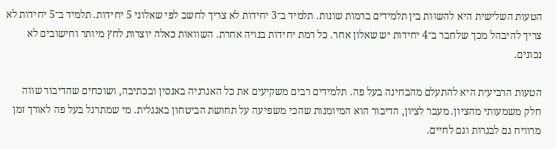הטעות השלישית היא להשוות בין תלמידים ברמות שונות. תלמיד ב־3 יחידות לא צריך לחשב לפי שאלוני 5 יחידות. תלמיד ב־5 יחידות לא צריך להיבהל מכך שלחבר ב־4 יחידות יש שאלון אחר. כל רמת יחידות בנויה אחרת. השוואות כאלה יוצרות לחץ מיותר וחישובים לא נכונים.

הטעות הרביעית היא להתעלם מהבחינה בעל פה. תלמידים רבים משקיעים את כל האנרגיה באנסין ובכתיבה, ושוכחים שהדיבור שווה חלק משמעותי מהציון. מעבר לציון, הדיבור הוא המיומנות שהכי משפיעה על תחושת הביטחון באנגלית. מי שמתרגל בעל פה לאורך זמן מרוויח גם לבגרות וגם לחיים.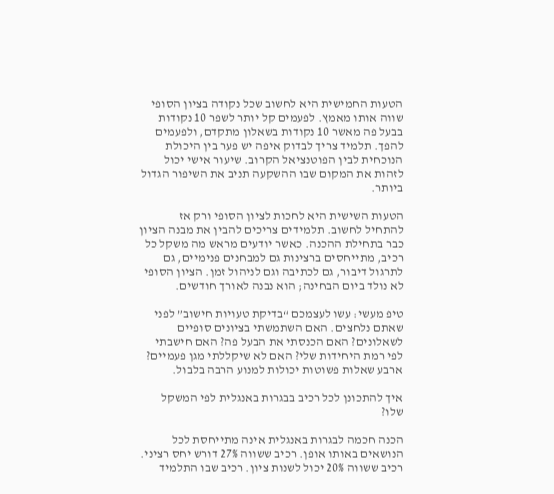הטעות החמישית היא לחשוב שכל נקודה בציון הסופי שווה אותו מאמץ. לפעמים קל יותר לשפר 10 נקודות בבעל פה מאשר 10 נקודות בשאלון מתקדם, ולפעמים להפך. תלמיד צריך לבדוק איפה יש פער בין היכולת הנוכחית לבין הפוטנציאל הקרוב. שיעור אישי יכול לזהות את המקום שבו ההשקעה תניב את השיפור הגדול ביותר.

הטעות השישית היא לחכות לציון הסופי ורק אז להתחיל לחשוב. תלמידים צריכים להבין את מבנה הציון כבר בתחילת ההכנה. כאשר יודעים מראש מה משקל כל רכיב, מתייחסים ברצינות גם למבחנים פנימיים, גם לתרגול דיבור, גם לכתיבה וגם לניהול זמן. הציון הסופי לא נולד ביום הבחינה; הוא נבנה לאורך חודשים.

טיפ מעשי: עשו לעצמכם “בדיקת טעויות חישוב” לפני שאתם נלחצים. האם השתמשתי בציונים סופיים לשאלונים? האם הכנסתי את הבעל פה? האם חישבתי לפי רמת היחידות שלי? האם לא שיקללתי מגן פעמיים? ארבע שאלות פשוטות יכולות למנוע הרבה בלבול.

איך להתכונן לכל רכיב בבגרות באנגלית לפי המשקל שלו?

הכנה חכמה לבגרות באנגלית אינה מתייחסת לכל הנושאים באותו אופן. רכיב ששווה 27% דורש יחס רציני. רכיב ששווה 20% יכול לשנות ציון. רכיב שבו התלמיד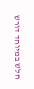חלש במיוחד דורש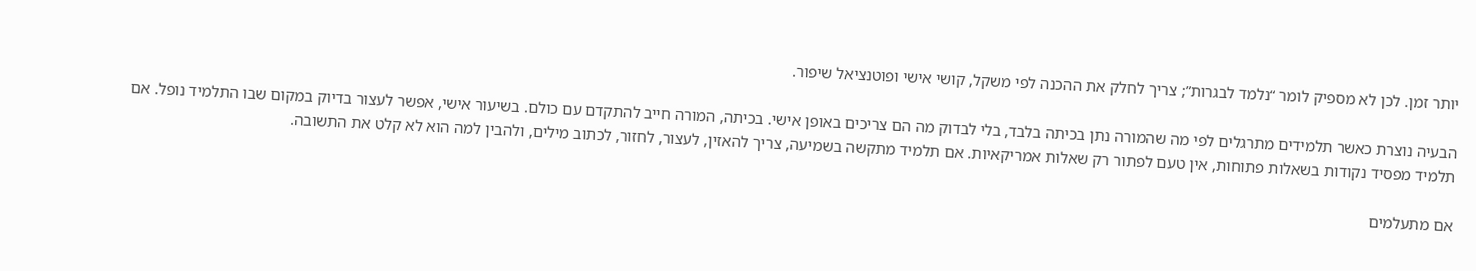יותר זמן. לכן לא מספיק לומר “נלמד לבגרות”; צריך לחלק את ההכנה לפי משקל, קושי אישי ופוטנציאל שיפור.

הבעיה נוצרת כאשר תלמידים מתרגלים לפי מה שהמורה נתן בכיתה בלבד, בלי לבדוק מה הם צריכים באופן אישי. בכיתה, המורה חייב להתקדם עם כולם. בשיעור אישי, אפשר לעצור בדיוק במקום שבו התלמיד נופל. אם תלמיד מפסיד נקודות בשאלות פתוחות, אין טעם לפתור רק שאלות אמריקאיות. אם תלמיד מתקשה בשמיעה, צריך להאזין, לעצור, לחזור, לכתוב מילים, ולהבין למה הוא לא קלט את התשובה.

אם מתעלמים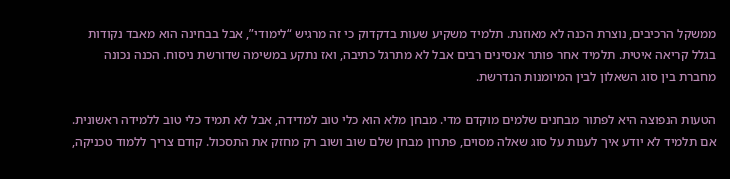ממשקל הרכיבים, נוצרת הכנה לא מאוזנת. תלמיד משקיע שעות בדקדוק כי זה מרגיש “לימודי”, אבל בבחינה הוא מאבד נקודות בגלל קריאה איטית. תלמיד אחר פותר אנסינים רבים אבל לא מתרגל כתיבה, ואז נתקע במשימה שדורשת ניסוח. הכנה נכונה מחברת בין סוג השאלון לבין המיומנות הנדרשת.

הטעות הנפוצה היא לפתור מבחנים שלמים מוקדם מדי. מבחן מלא הוא כלי טוב למדידה, אבל לא תמיד כלי טוב ללמידה ראשונית. אם תלמיד לא יודע איך לענות על סוג שאלה מסוים, פתרון מבחן שלם שוב ושוב רק מחזק את התסכול. קודם צריך ללמוד טכניקה,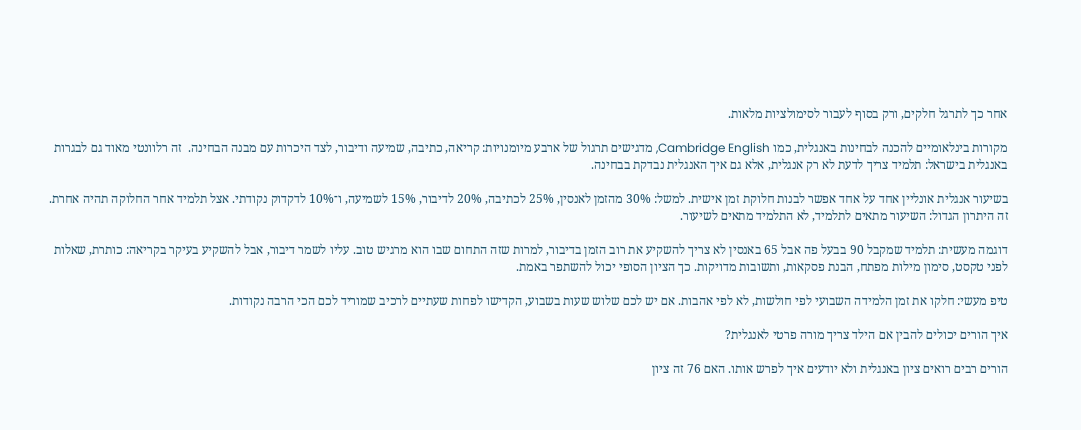אחר כך לתרגל חלקים, ורק בסוף לעבור לסימולציות מלאות.

מקורות בינלאומיים להכנה לבחינות באנגלית, כמו Cambridge English, מדגישים תרגול של ארבע מיומנויות: קריאה, כתיבה, שמיעה ודיבור, לצד היכרות עם מבנה הבחינה.  זה רלוונטי מאוד גם לבגרות באנגלית בישראל: תלמיד צריך לדעת לא רק אנגלית, אלא גם איך האנגלית נבדקת בבחינה.

בשיעור אנגלית אונליין אחד על אחד אפשר לבנות חלוקת זמן אישית. למשל: 30% מהזמן לאנסין, 25% לכתיבה, 20% לדיבור, 15% לשמיעה, ו־10% לדקדוק נקודתי. אצל תלמיד אחר החלוקה תהיה אחרת. זה היתרון הגדול: השיעור מתאים לתלמיד, לא התלמיד מתאים לשיעור.

דוגמה מעשית: תלמיד שמקבל 90 בבעל פה אבל 65 באנסין לא צריך להשקיע את רוב הזמן בדיבור, למרות שזה התחום שבו הוא מרגיש טוב. עליו לשמר דיבור, אבל להשקיע בעיקר בקריאה: כותרת, שאלות לפני טקסט, סימון מילות מפתח, הבנת פסקאות, ותשובות מדויקות. כך הציון הסופי יכול להשתפר באמת.

טיפ מעשי: חלקו את זמן הלמידה השבועי לפי חולשות, לא לפי אהבות. אם יש לכם שלוש שעות בשבוע, הקדישו לפחות שעתיים לרכיב שמוריד לכם הכי הרבה נקודות.

איך הורים יכולים להבין אם הילד צריך מורה פרטי לאנגלית?

הורים רבים רואים ציון באנגלית ולא יודעים איך לפרש אותו. האם 76 זה ציון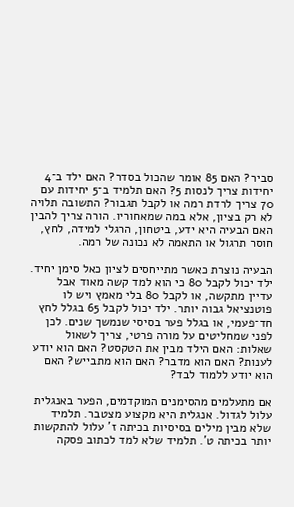סביר? האם 85 אומר שהכול בסדר? האם ילד ב־4 יחידות צריך לנסות 5? האם תלמיד ב־5 יחידות עם 70 צריך לרדת רמה או לקבל תגבור? התשובה תלויה לא רק בציון, אלא במה שמאחוריו. הורה צריך להבין האם הבעיה היא ידע, ביטחון, הרגלי למידה, לחץ, חוסר תרגול או התאמה לא נכונה של רמה.

הבעיה נוצרת כאשר מתייחסים לציון כאל סימן יחיד. ילד יכול לקבל 80 כי הוא למד קשה מאוד אבל עדיין מתקשה, או לקבל 80 בלי מאמץ ויש לו פוטנציאל גבוה יותר. ילד יכול לקבל 65 בגלל לחץ חד־פעמי, או בגלל פער בסיסי שנמשך שנים. לכן לפני שמחליטים על מורה פרטי, צריך לשאול שאלות: האם הילד מבין את הטקסט? האם הוא יודע לענות? האם הוא מדבר? האם הוא מתבייש? האם הוא יודע ללמוד לבד?

אם מתעלמים מהסימנים המוקדמים, הפער באנגלית עלול לגדול. אנגלית היא מקצוע מצטבר. תלמיד שלא מבין מילים בסיסיות בכיתה ז’ עלול להתקשות יותר בכיתה ט’. תלמיד שלא למד לכתוב פסקה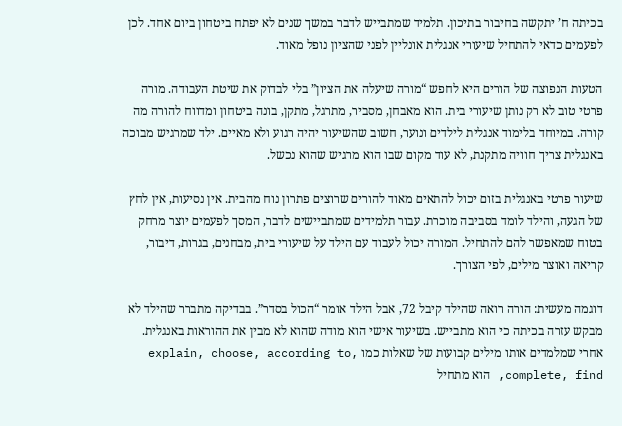בכיתה ח’ יתקשה בחיבור בתיכון. תלמיד שמתבייש לדבר במשך שנים לא יפתח ביטחון ביום אחד. לכן לפעמים כדאי להתחיל שיעורי אנגלית אונליין לפני שהציון נופל מאוד.

הטעות הנפוצה של הורים היא לחפש “מורה שיעלה את הציון” בלי לבדוק את שיטת העבודה. מורה פרטי טוב לא רק נותן שיעורי בית. הוא מאבחן, מסביר, מתרגל, מתקן, בונה ביטחון ומדווח להורה מה קורה. במיוחד בלימוד אנגלית לילדים ונוער, חשוב שהשיעור יהיה רגוע ולא מאיים. ילד שמרגיש מבוכה באנגלית צריך חוויה מתקנת, לא עוד מקום שבו הוא מרגיש שהוא נכשל.

שיעור פרטי באנגלית בזום יכול להתאים מאוד להורים שרוצים פתרון נוח מהבית. אין נסיעות, אין לחץ של הגעה, והילד לומד בסביבה מוכרת. עבור תלמידים שמתביישים לדבר, המסך לפעמים יוצר מרחק בטוח שמאפשר להם להתחיל. המורה יכול לעבוד עם הילד על שיעורי בית, מבחנים, בגרות, דיבור, קריאה ואוצר מילים, לפי הצורך.

דוגמה מעשית: הורה רואה שהילד קיבל 72, אבל הילד אומר “הכול בסדר”. בבדיקה מתברר שהילד לא מבקש עזרה בכיתה כי הוא מתבייש. בשיעור אישי הוא מודה שהוא לא מבין את ההוראות באנגלית. אחרי שמלמדים אותו מילים קבועות של שאלות כמו explain, choose, according to, complete, find, הוא מתחיל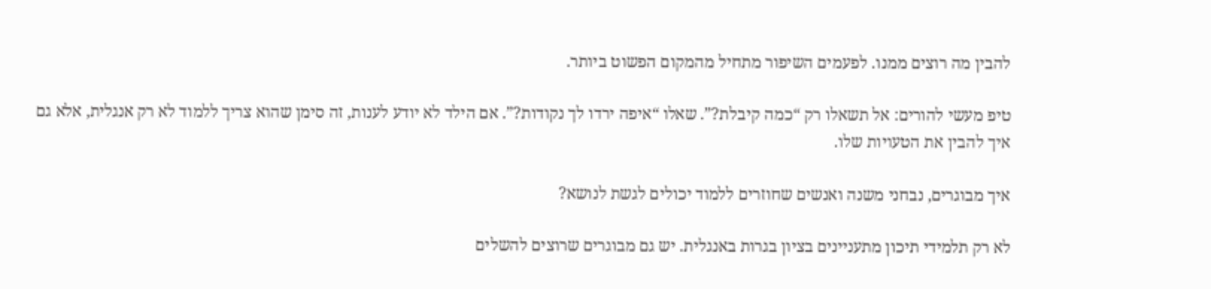להבין מה רוצים ממנו. לפעמים השיפור מתחיל מהמקום הפשוט ביותר.

טיפ מעשי להורים: אל תשאלו רק “כמה קיבלת?”. שאלו “איפה ירדו לך נקודות?”. אם הילד לא יודע לענות, זה סימן שהוא צריך ללמוד לא רק אנגלית, אלא גם איך להבין את הטעויות שלו.

איך מבוגרים, נבחני משנה ואנשים שחוזרים ללמוד יכולים לגשת לנושא?

לא רק תלמידי תיכון מתעניינים בציון בגרות באנגלית. יש גם מבוגרים שרוצים להשלים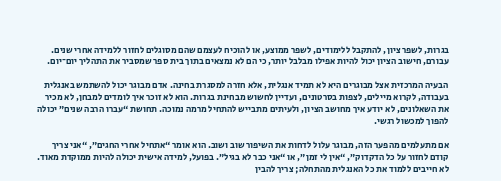בגרות, לשפר ציון, להתקבל ללימודים, לשפר ממוצע, או להוכיח לעצמם שהם מסוגלים לחזור ללמידה אחרי שנים. עבורם, חישוב הציון יכול להיות אפילו מבלבל יותר, כי הם לא נמצאים בתוך בית ספר שמסביר את התהליך יום־יום.

הבעיה המרכזית אצל מבוגרים היא לא תמיד אנגלית, אלא חזרה למסגרת בחינה. אדם מבוגר יכול להשתמש באנגלית בעבודה, לקרוא מיילים, לצפות בסרטונים, ועדיין לחשוש מבחינת בגרות. הוא לא זוכר איך לומדים למבחן, לא מכיר את השאלונים, לא יודע איך מחושב הציון, ולעיתים מתבייש להתחיל מרמה נמוכה. תחושת “עברו הרבה שנים” יכולה להפוך למכשול רגשי.

אם מתעלמים מהפער הזה, מבוגר עלול לדחות את השיפור שוב ושוב. הוא אומר “אתחיל אחרי החגים”, “אני צריך קודם לחזור על כל הדקדוק”, “אין לי זמן”, או “אני כבר לא בגיל”. בפועל, למידה אישית יכולה להיות ממוקדת מאוד. לא חייבים ללמוד את כל האנגלית מהתחלה; צריך להבין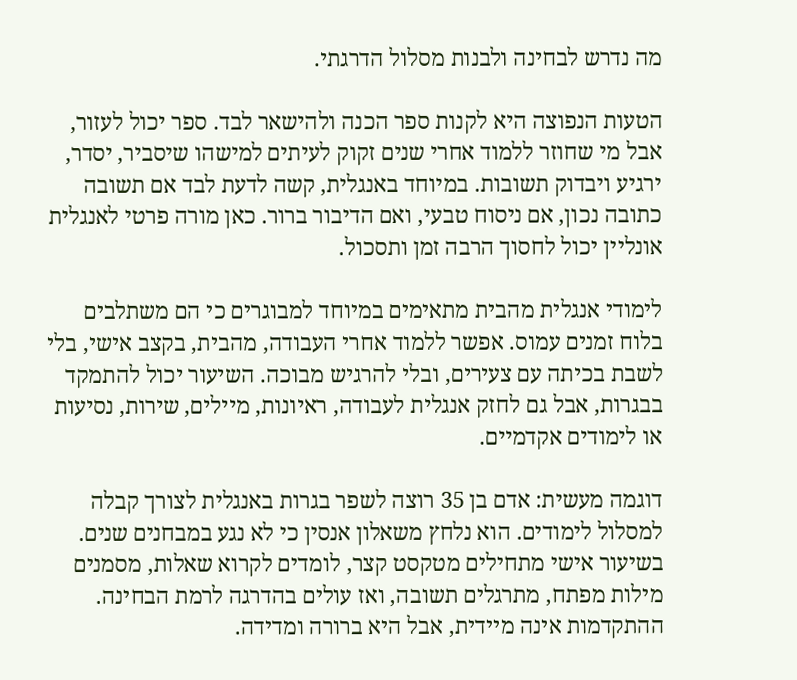מה נדרש לבחינה ולבנות מסלול הדרגתי.

הטעות הנפוצה היא לקנות ספר הכנה ולהישאר לבד. ספר יכול לעזור, אבל מי שחוזר ללמוד אחרי שנים זקוק לעיתים למישהו שיסביר, יסדר, ירגיע ויבדוק תשובות. במיוחד באנגלית, קשה לדעת לבד אם תשובה כתובה נכון, אם ניסוח טבעי, ואם הדיבור ברור. כאן מורה פרטי לאנגלית אונליין יכול לחסוך הרבה זמן ותסכול.

לימודי אנגלית מהבית מתאימים במיוחד למבוגרים כי הם משתלבים בלוח זמנים עמוס. אפשר ללמוד אחרי העבודה, מהבית, בקצב אישי, בלי לשבת בכיתה עם צעירים, ובלי להרגיש מבוכה. השיעור יכול להתמקד בבגרות, אבל גם לחזק אנגלית לעבודה, ראיונות, מיילים, שירות, נסיעות או לימודים אקדמיים.

דוגמה מעשית: אדם בן 35 רוצה לשפר בגרות באנגלית לצורך קבלה למסלול לימודים. הוא נלחץ משאלון אנסין כי לא נגע במבחנים שנים. בשיעור אישי מתחילים מטקסט קצר, לומדים לקרוא שאלות, מסמנים מילות מפתח, מתרגלים תשובה, ואז עולים בהדרגה לרמת הבחינה. ההתקדמות אינה מיידית, אבל היא ברורה ומדידה.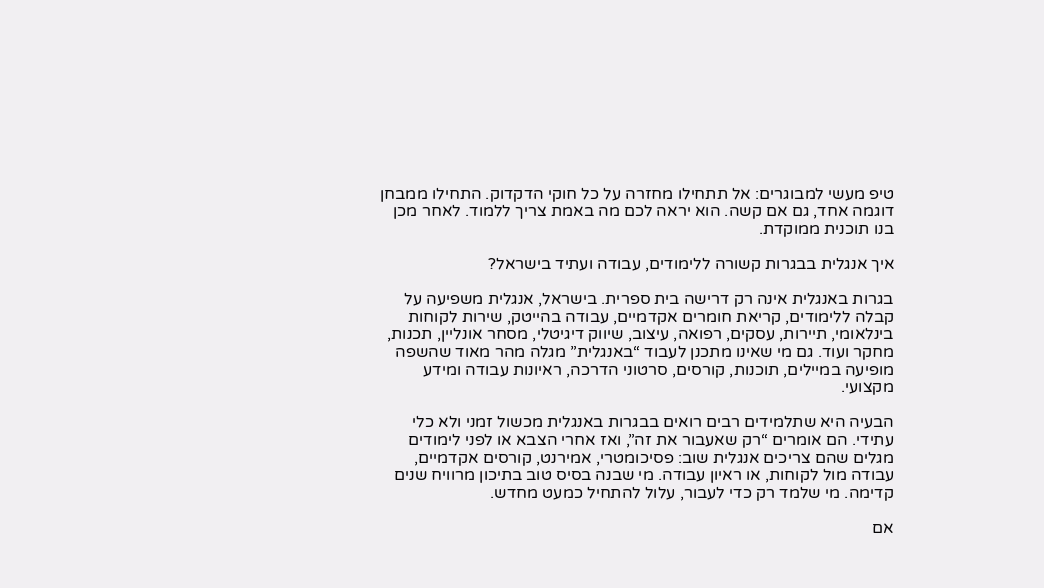טיפ מעשי למבוגרים: אל תתחילו מחזרה על כל חוקי הדקדוק. התחילו ממבחן דוגמה אחד, גם אם קשה. הוא יראה לכם מה באמת צריך ללמוד. לאחר מכן בנו תוכנית ממוקדת.

איך אנגלית בבגרות קשורה ללימודים, עבודה ועתיד בישראל?

בגרות באנגלית אינה רק דרישה בית ספרית. בישראל, אנגלית משפיעה על קבלה ללימודים, קריאת חומרים אקדמיים, עבודה בהייטק, שירות לקוחות בינלאומי, תיירות, עסקים, רפואה, עיצוב, שיווק דיגיטלי, מסחר אונליין, תכנות, מחקר ועוד. גם מי שאינו מתכנן לעבוד “באנגלית” מגלה מהר מאוד שהשפה מופיעה במיילים, תוכנות, קורסים, סרטוני הדרכה, ראיונות עבודה ומידע מקצועי.

הבעיה היא שתלמידים רבים רואים בבגרות באנגלית מכשול זמני ולא כלי עתידי. הם אומרים “רק שאעבור את זה”, ואז אחרי הצבא או לפני לימודים מגלים שהם צריכים אנגלית שוב: פסיכומטרי, אמירנט, קורסים אקדמיים, עבודה מול לקוחות, או ראיון עבודה. מי שבנה בסיס טוב בתיכון מרוויח שנים קדימה. מי שלמד רק כדי לעבור, עלול להתחיל כמעט מחדש.

אם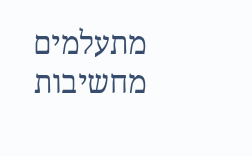מתעלמים מחשיבות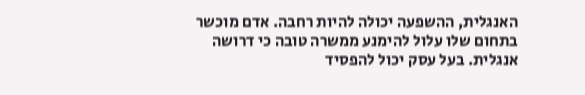האנגלית, ההשפעה יכולה להיות רחבה. אדם מוכשר בתחום שלו עלול להימנע ממשרה טובה כי דרושה אנגלית. בעל עסק יכול להפסיד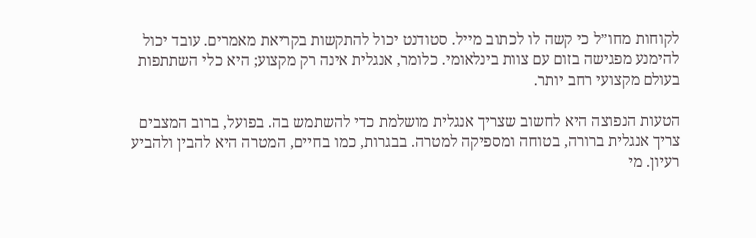לקוחות מחו”ל כי קשה לו לכתוב מייל. סטודנט יכול להתקשות בקריאת מאמרים. עובד יכול להימנע מפגישה בזום עם צוות בינלאומי. כלומר, אנגלית אינה רק מקצוע; היא כלי השתתפות בעולם מקצועי רחב יותר.

הטעות הנפוצה היא לחשוב שצריך אנגלית מושלמת כדי להשתמש בה. בפועל, ברוב המצבים צריך אנגלית ברורה, בטוחה ומספיקה למטרה. בבגרות, כמו בחיים, המטרה היא להבין ולהביע רעיון. מי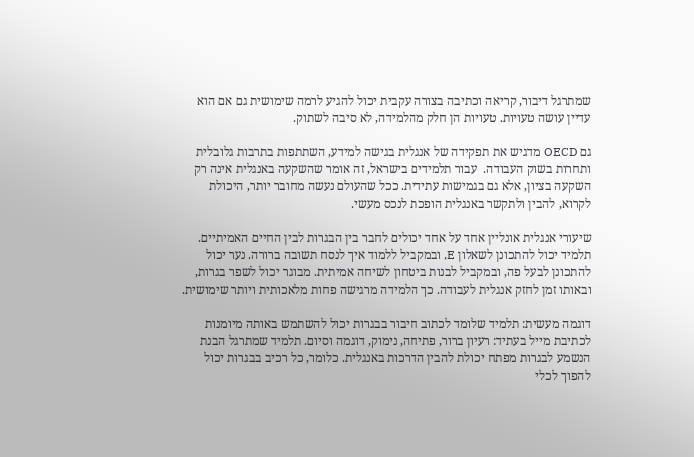שמתרגל דיבור, קריאה וכתיבה בצורה עקבית יכול להגיע לרמה שימושית גם אם הוא עדיין עושה טעויות. טעויות הן חלק מהלמידה, לא סיבה לשתוק.

גם OECD מדגיש את תפקידה של אנגלית בגישה למידע, השתתפות בתרבות גלובלית ותחרות בשוק העבודה.  עבור תלמידים בישראל, זה אומר שהשקעה באנגלית אינה רק השקעה בציון, אלא גם בגמישות עתידית. ככל שהעולם נעשה מחובר יותר, היכולת לקרוא, להבין ולתקשר באנגלית הופכת לנכס מעשי.

שיעורי אנגלית אונליין אחד על אחד יכולים לחבר בין הבגרות לבין החיים האמיתיים. תלמיד יכול להתכונן לשאלון E, ובמקביל ללמוד איך לנסח תשובה ברורה. נער יכול להתכונן לבעל פה, ובמקביל לבנות ביטחון לשיחה אמיתית. מבוגר יכול לשפר בגרות, ובאותו זמן לחזק אנגלית לעבודה. כך הלמידה מרגישה פחות מלאכותית ויותר שימושית.

דוגמה מעשית: תלמיד שלומד לכתוב חיבור בבגרות יכול להשתמש באותה מיומנות לכתיבת מייל בעתיד: רעיון ברור, פתיחה, נימוק, דוגמה וסיום. תלמיד שמתרגל הבנת הנשמע לבגרות מפתח יכולת להבין הדרכות באנגלית. כלומר, כל רכיב בבגרות יכול להפוך לכלי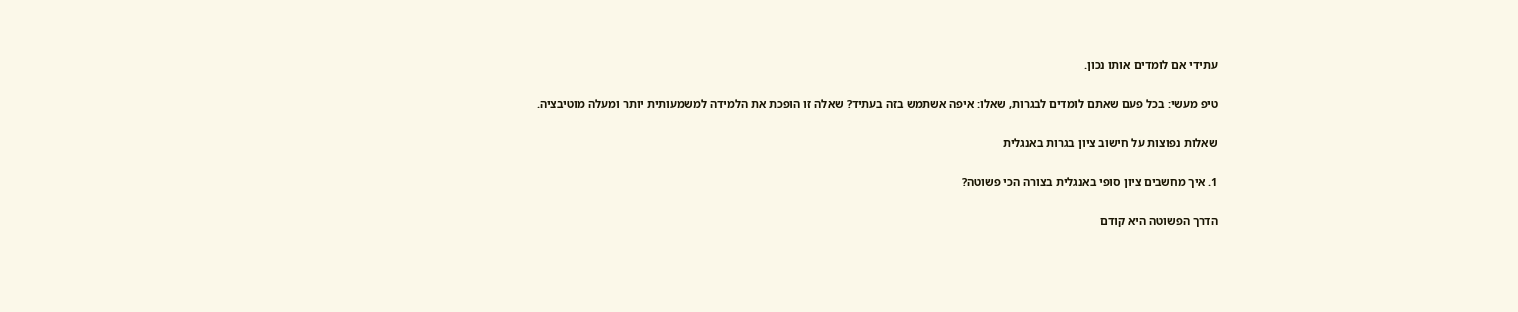עתידי אם לומדים אותו נכון.

טיפ מעשי: בכל פעם שאתם לומדים לבגרות, שאלו: איפה אשתמש בזה בעתיד? שאלה זו הופכת את הלמידה למשמעותית יותר ומעלה מוטיבציה.

שאלות נפוצות על חישוב ציון בגרות באנגלית

1. איך מחשבים ציון סופי באנגלית בצורה הכי פשוטה?

הדרך הפשוטה היא קודם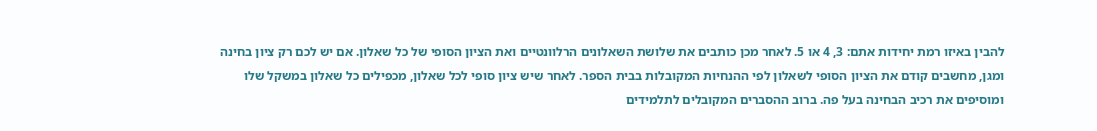להבין באיזו רמת יחידות אתם: 3, 4 או 5. לאחר מכן כותבים את שלושת השאלונים הרלוונטיים ואת הציון הסופי של כל שאלון. אם יש לכם רק ציון בחינה ומגן, מחשבים קודם את הציון הסופי לשאלון לפי ההנחיות המקובלות בבית הספר. לאחר שיש ציון סופי לכל שאלון, מכפילים כל שאלון במשקל שלו ומוסיפים את רכיב הבחינה בעל פה. ברוב ההסברים המקובלים לתלמידים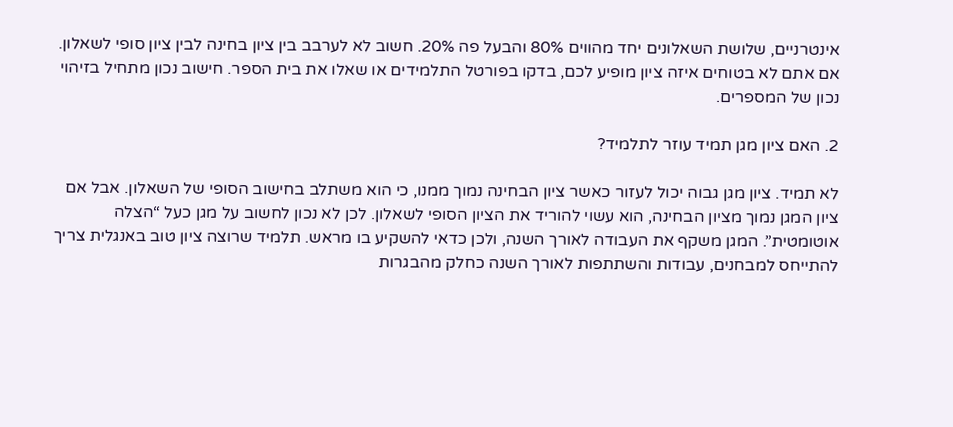אינטרניים, שלושת השאלונים יחד מהווים 80% והבעל פה 20%. חשוב לא לערבב בין ציון בחינה לבין ציון סופי לשאלון. אם אתם לא בטוחים איזה ציון מופיע לכם, בדקו בפורטל התלמידים או שאלו את בית הספר. חישוב נכון מתחיל בזיהוי נכון של המספרים.

2. האם ציון מגן תמיד עוזר לתלמיד?

לא תמיד. ציון מגן גבוה יכול לעזור כאשר ציון הבחינה נמוך ממנו, כי הוא משתלב בחישוב הסופי של השאלון. אבל אם ציון המגן נמוך מציון הבחינה, הוא עשוי להוריד את הציון הסופי לשאלון. לכן לא נכון לחשוב על מגן כעל “הצלה אוטומטית”. המגן משקף את העבודה לאורך השנה, ולכן כדאי להשקיע בו מראש. תלמיד שרוצה ציון טוב באנגלית צריך להתייחס למבחנים, עבודות והשתתפות לאורך השנה כחלק מהבגרות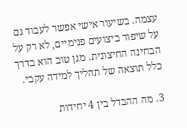עצמה. בשיעור אישי אפשר לעבוד גם על שיפור ביצועים פנימיים, לא רק על הבחינה החיצונית. מגן טוב הוא בדרך כלל תוצאה של תהליך למידה עקבי.

3. מה ההבדל בין 4 יחידות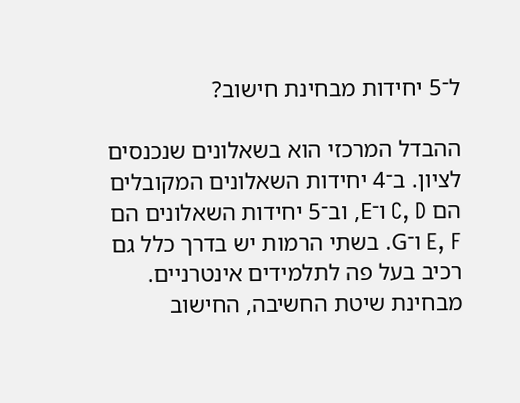ל־5 יחידות מבחינת חישוב?

ההבדל המרכזי הוא בשאלונים שנכנסים לציון. ב־4 יחידות השאלונים המקובלים הם C, D ו־E, וב־5 יחידות השאלונים הם E, F ו־G. בשתי הרמות יש בדרך כלל גם רכיב בעל פה לתלמידים אינטרניים. מבחינת שיטת החשיבה, החישוב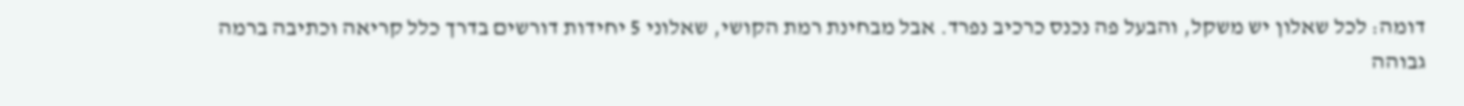דומה: לכל שאלון יש משקל, והבעל פה נכנס כרכיב נפרד. אבל מבחינת רמת הקושי, שאלוני 5 יחידות דורשים בדרך כלל קריאה וכתיבה ברמה גבוהה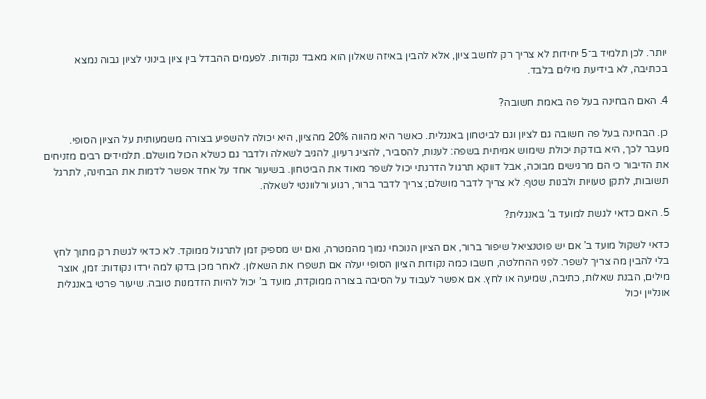יותר. לכן תלמיד ב־5 יחידות לא צריך רק לחשב ציון, אלא להבין באיזה שאלון הוא מאבד נקודות. לפעמים ההבדל בין ציון בינוני לציון גבוה נמצא בכתיבה, לא בידיעת מילים בלבד.

4. האם הבחינה בעל פה באמת חשובה?

כן. הבחינה בעל פה חשובה גם לציון וגם לביטחון באנגלית. כאשר היא מהווה 20% מהציון, היא יכולה להשפיע בצורה משמעותית על הציון הסופי. מעבר לכך, היא בודקת יכולת שימוש אמיתית בשפה: לענות, להסביר, להציג רעיון, להגיב לשאלה ולדבר גם כשלא הכול מושלם. תלמידים רבים מזניחים את הדיבור כי הם מרגישים מבוכה, אבל דווקא תרגול הדרגתי יכול לשפר מאוד את הביטחון. בשיעור אחד על אחד אפשר לדמות את הבחינה, לתרגל תשובות, לתקן טעויות ולבנות שטף. לא צריך לדבר מושלם; צריך לדבר ברור, רגוע ורלוונטי לשאלה.

5. האם כדאי לגשת למועד ב’ באנגלית?

כדאי לשקול מועד ב’ אם יש פוטנציאל שיפור ברור, אם הציון הנוכחי נמוך מהמטרה, ואם יש מספיק זמן לתרגול ממוקד. לא כדאי לגשת רק מתוך לחץ בלי להבין מה צריך לשפר. לפני ההחלטה, חשבו כמה נקודות הציון הסופי יעלה אם תשפרו את השאלון. לאחר מכן בדקו למה ירדו נקודות: זמן, אוצר מילים, הבנת שאלות, כתיבה, שמיעה או לחץ. אם אפשר לעבוד על הסיבה בצורה ממוקדת, מועד ב’ יכול להיות הזדמנות טובה. שיעור פרטי באנגלית אונליין יכול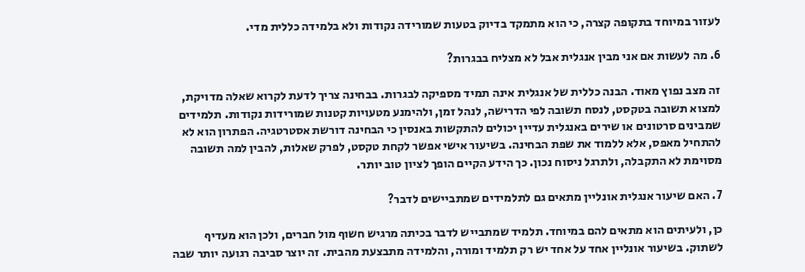לעזור במיוחד בתקופה קצרה, כי הוא מתמקד בדיוק בטעות שמורידה נקודות ולא בלמידה כללית מדי.

6. מה לעשות אם אני מבין אנגלית אבל לא מצליח בבגרות?

זה מצב נפוץ מאוד. הבנה כללית של אנגלית אינה תמיד מספיקה לבגרות. בבחינה צריך לדעת לקרוא שאלה מדויקת, למצוא תשובה בטקסט, לנסח תשובה לפי הדרישה, לנהל זמן, ולהימנע מטעויות קטנות שמורידות נקודות. תלמידים שמבינים סרטונים או שירים באנגלית עדיין יכולים להתקשות באנסין כי הבחינה דורשת אסטרטגיה. הפתרון הוא לא להתחיל מאפס, אלא ללמוד את שפת הבחינה. בשיעור אישי אפשר לקחת טקסט, לפרק שאלות, להבין למה תשובה מסוימת לא התקבלה, ולתרגל ניסוח נכון. כך הידע הקיים הופך לציון טוב יותר.

7. האם שיעור אנגלית אונליין מתאים גם לתלמידים שמתביישים לדבר?

כן, ולעיתים הוא מתאים להם במיוחד. תלמיד שמתבייש לדבר בכיתה מרגיש חשוף מול חברים, ולכן הוא מעדיף לשתוק. בשיעור אונליין אחד על אחד יש רק תלמיד ומורה, והלמידה מתבצעת מהבית. זה יוצר סביבה רגועה יותר שבה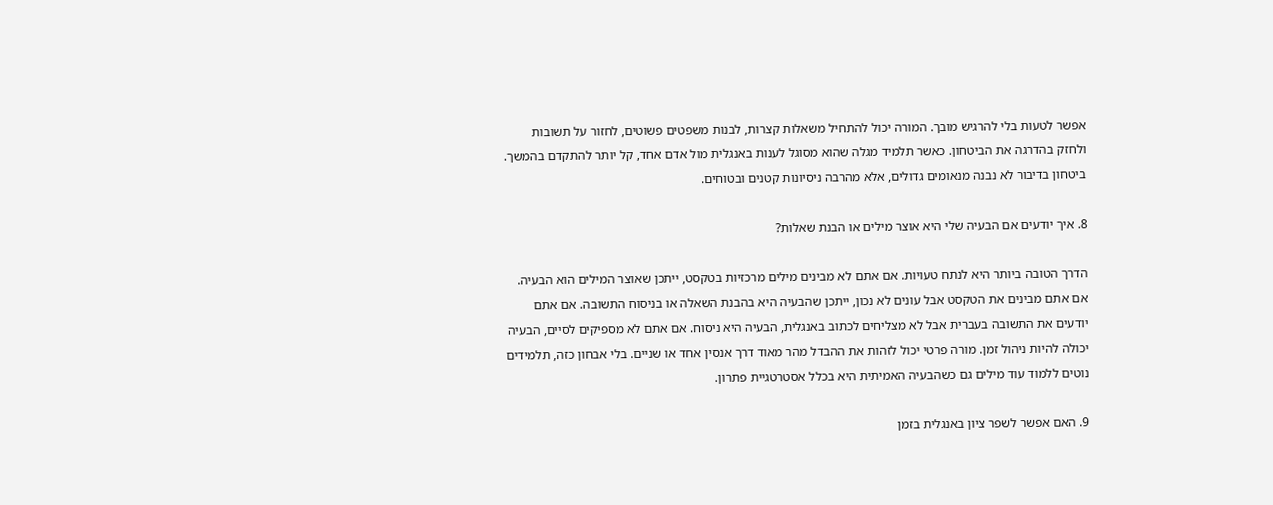אפשר לטעות בלי להרגיש מובך. המורה יכול להתחיל משאלות קצרות, לבנות משפטים פשוטים, לחזור על תשובות ולחזק בהדרגה את הביטחון. כאשר תלמיד מגלה שהוא מסוגל לענות באנגלית מול אדם אחד, קל יותר להתקדם בהמשך. ביטחון בדיבור לא נבנה מנאומים גדולים, אלא מהרבה ניסיונות קטנים ובטוחים.

8. איך יודעים אם הבעיה שלי היא אוצר מילים או הבנת שאלות?

הדרך הטובה ביותר היא לנתח טעויות. אם אתם לא מבינים מילים מרכזיות בטקסט, ייתכן שאוצר המילים הוא הבעיה. אם אתם מבינים את הטקסט אבל עונים לא נכון, ייתכן שהבעיה היא בהבנת השאלה או בניסוח התשובה. אם אתם יודעים את התשובה בעברית אבל לא מצליחים לכתוב באנגלית, הבעיה היא ניסוח. אם אתם לא מספיקים לסיים, הבעיה יכולה להיות ניהול זמן. מורה פרטי יכול לזהות את ההבדל מהר מאוד דרך אנסין אחד או שניים. בלי אבחון כזה, תלמידים נוטים ללמוד עוד מילים גם כשהבעיה האמיתית היא בכלל אסטרטגיית פתרון.

9. האם אפשר לשפר ציון באנגלית בזמן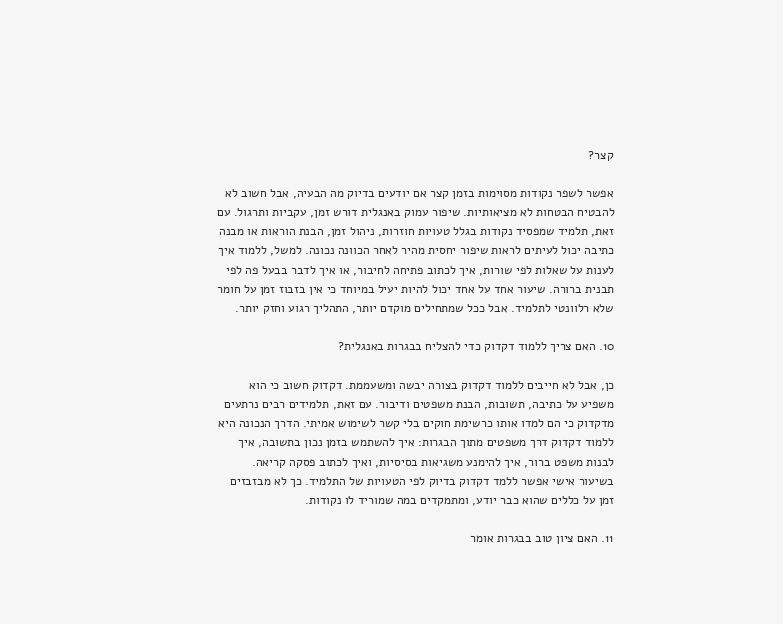קצר?

אפשר לשפר נקודות מסוימות בזמן קצר אם יודעים בדיוק מה הבעיה, אבל חשוב לא להבטיח הבטחות לא מציאותיות. שיפור עמוק באנגלית דורש זמן, עקביות ותרגול. עם זאת, תלמיד שמפסיד נקודות בגלל טעויות חוזרות, ניהול זמן, הבנת הוראות או מבנה כתיבה יכול לעיתים לראות שיפור יחסית מהיר לאחר הכוונה נכונה. למשל, ללמוד איך לענות על שאלות לפי שורות, איך לכתוב פתיחה לחיבור, או איך לדבר בבעל פה לפי תבנית ברורה. שיעור אחד על אחד יכול להיות יעיל במיוחד כי אין בזבוז זמן על חומר שלא רלוונטי לתלמיד. אבל ככל שמתחילים מוקדם יותר, התהליך רגוע וחזק יותר.

10. האם צריך ללמוד דקדוק כדי להצליח בבגרות באנגלית?

כן, אבל לא חייבים ללמוד דקדוק בצורה יבשה ומשעממת. דקדוק חשוב כי הוא משפיע על כתיבה, תשובות, הבנת משפטים ודיבור. עם זאת, תלמידים רבים נרתעים מדקדוק כי הם למדו אותו כרשימת חוקים בלי קשר לשימוש אמיתי. הדרך הנכונה היא ללמוד דקדוק דרך משפטים מתוך הבגרות: איך להשתמש בזמן נכון בתשובה, איך לבנות משפט ברור, איך להימנע משגיאות בסיסיות, ואיך לכתוב פסקה קריאה. בשיעור אישי אפשר ללמד דקדוק בדיוק לפי הטעויות של התלמיד. כך לא מבזבזים זמן על כללים שהוא כבר יודע, ומתמקדים במה שמוריד לו נקודות.

11. האם ציון טוב בבגרות אומר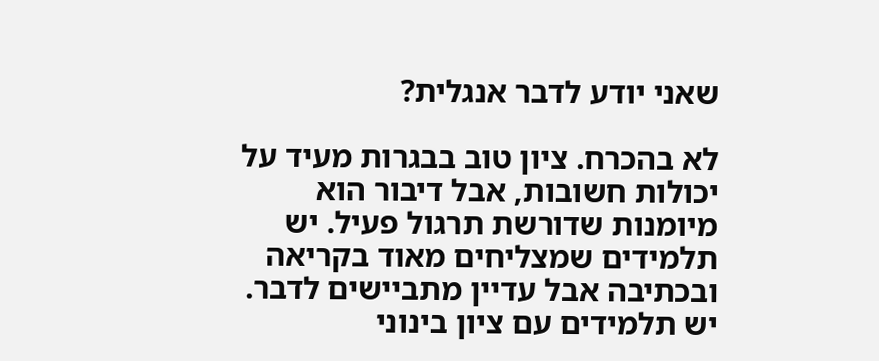שאני יודע לדבר אנגלית?

לא בהכרח. ציון טוב בבגרות מעיד על יכולות חשובות, אבל דיבור הוא מיומנות שדורשת תרגול פעיל. יש תלמידים שמצליחים מאוד בקריאה ובכתיבה אבל עדיין מתביישים לדבר. יש תלמידים עם ציון בינוני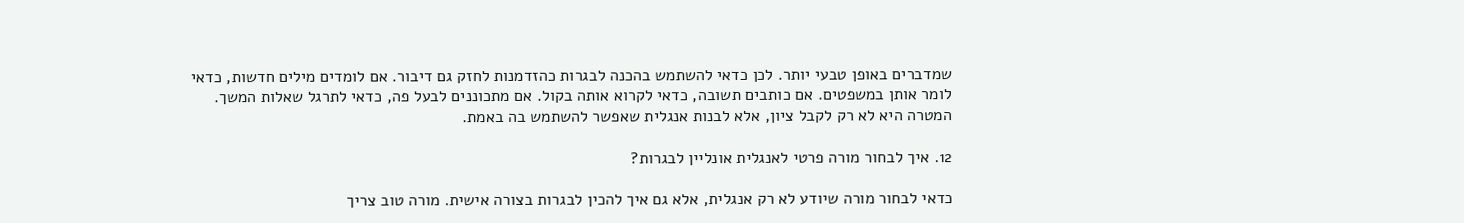שמדברים באופן טבעי יותר. לכן כדאי להשתמש בהכנה לבגרות כהזדמנות לחזק גם דיבור. אם לומדים מילים חדשות, כדאי לומר אותן במשפטים. אם כותבים תשובה, כדאי לקרוא אותה בקול. אם מתכוננים לבעל פה, כדאי לתרגל שאלות המשך. המטרה היא לא רק לקבל ציון, אלא לבנות אנגלית שאפשר להשתמש בה באמת.

12. איך לבחור מורה פרטי לאנגלית אונליין לבגרות?

כדאי לבחור מורה שיודע לא רק אנגלית, אלא גם איך להכין לבגרות בצורה אישית. מורה טוב צריך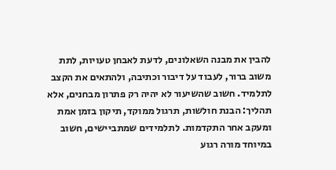להבין את מבנה השאלונים, לדעת לאבחן טעויות, לתת משוב ברור, לעבוד על דיבור וכתיבה, ולהתאים את הקצב לתלמיד. חשוב שהשיעור לא יהיה רק פתרון מבחנים, אלא תהליך: הבנת חולשות, תרגול ממוקד, תיקון בזמן אמת ומעקב אחר התקדמות. לתלמידים שמתביישים, חשוב במיוחד מורה רגוע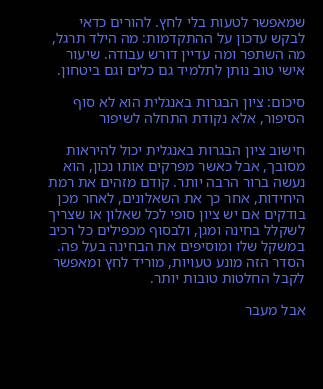שמאפשר לטעות בלי לחץ. להורים כדאי לבקש עדכון על ההתקדמות: מה הילד תרגל, מה השתפר ומה עדיין דורש עבודה. שיעור אישי טוב נותן לתלמיד גם כלים וגם ביטחון.

סיכום: ציון הבגרות באנגלית הוא לא סוף הסיפור, אלא נקודת התחלה לשיפור

חישוב ציון הבגרות באנגלית יכול להיראות מסובך, אבל כאשר מפרקים אותו נכון, הוא נעשה ברור הרבה יותר. קודם מזהים את רמת היחידות, אחר כך את השאלונים, לאחר מכן בודקים אם יש ציון סופי לכל שאלון או שצריך לשקלל בחינה ומגן, ולבסוף מכפילים כל רכיב במשקל שלו ומוסיפים את הבחינה בעל פה. הסדר הזה מונע טעויות, מוריד לחץ ומאפשר לקבל החלטות טובות יותר.

אבל מעבר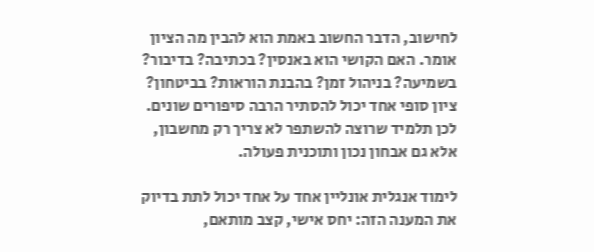לחישוב, הדבר החשוב באמת הוא להבין מה הציון אומר. האם הקושי הוא באנסין? בכתיבה? בדיבור? בשמיעה? בניהול זמן? בהבנת הוראות? בביטחון? ציון סופי אחד יכול להסתיר הרבה סיפורים שונים. לכן תלמיד שרוצה להשתפר לא צריך רק מחשבון, אלא גם אבחון נכון ותוכנית פעולה.

לימוד אנגלית אונליין אחד על אחד יכול לתת בדיוק את המענה הזה: יחס אישי, קצב מותאם,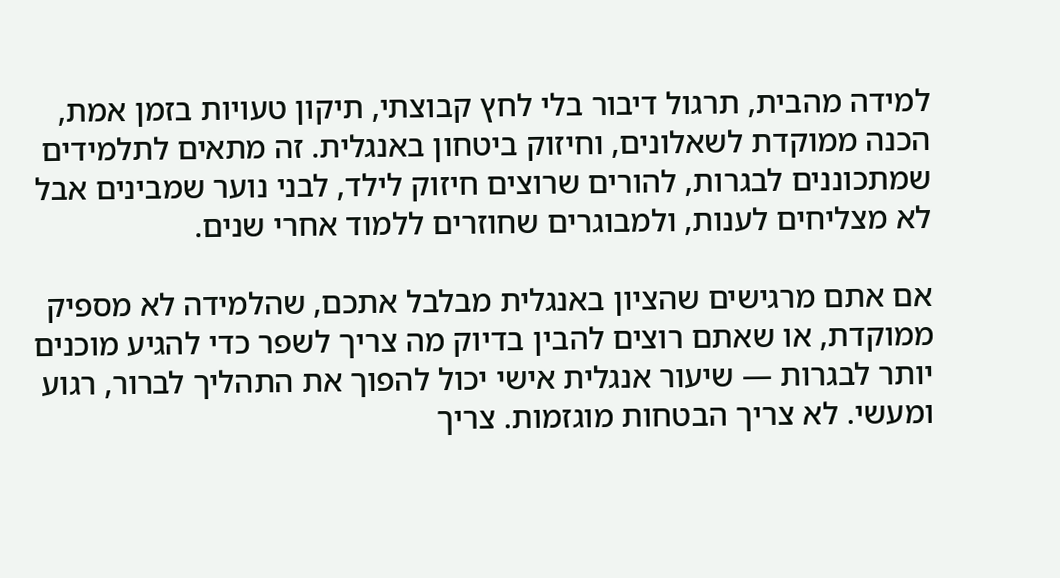למידה מהבית, תרגול דיבור בלי לחץ קבוצתי, תיקון טעויות בזמן אמת, הכנה ממוקדת לשאלונים, וחיזוק ביטחון באנגלית. זה מתאים לתלמידים שמתכוננים לבגרות, להורים שרוצים חיזוק לילד, לבני נוער שמבינים אבל לא מצליחים לענות, ולמבוגרים שחוזרים ללמוד אחרי שנים.

אם אתם מרגישים שהציון באנגלית מבלבל אתכם, שהלמידה לא מספיק ממוקדת, או שאתם רוצים להבין בדיוק מה צריך לשפר כדי להגיע מוכנים יותר לבגרות — שיעור אנגלית אישי יכול להפוך את התהליך לברור, רגוע ומעשי. לא צריך הבטחות מוגזמות. צריך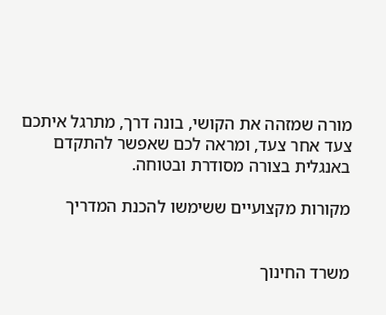מורה שמזהה את הקושי, בונה דרך, מתרגל איתכם צעד אחר צעד, ומראה לכם שאפשר להתקדם באנגלית בצורה מסודרת ובטוחה.

מקורות מקצועיים ששימשו להכנת המדריך


משרד החינוך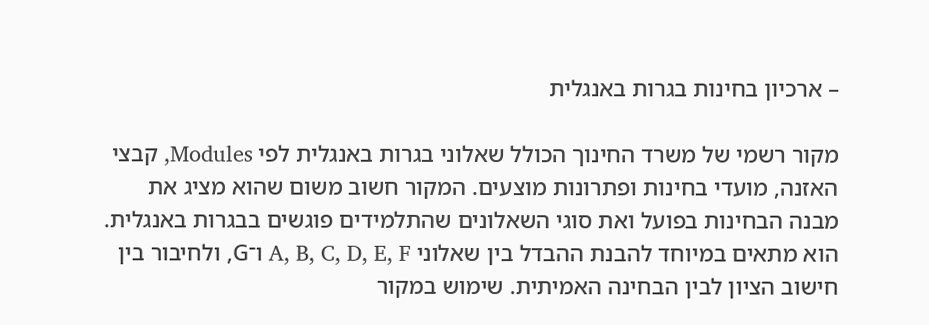– ארכיון בחינות בגרות באנגלית

מקור רשמי של משרד החינוך הכולל שאלוני בגרות באנגלית לפי Modules, קבצי האזנה, מועדי בחינות ופתרונות מוצעים. המקור חשוב משום שהוא מציג את מבנה הבחינות בפועל ואת סוגי השאלונים שהתלמידים פוגשים בבגרות באנגלית. הוא מתאים במיוחד להבנת ההבדל בין שאלוני A, B, C, D, E, F ו־G, ולחיבור בין חישוב הציון לבין הבחינה האמיתית. שימוש במקור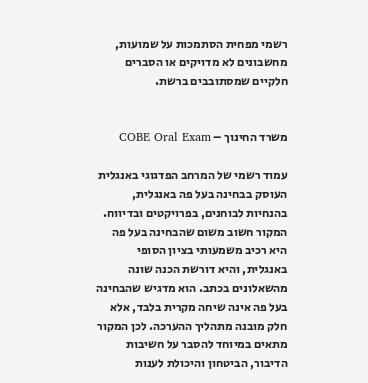רשמי מפחית הסתמכות על שמועות, מחשבונים לא מדויקים או הסברים חלקיים שמסתובבים ברשת.


משרד החינוך – COBE Oral Exam

עמוד רשמי של המרחב הפדגוגי באנגלית העוסק בבחינה בעל פה באנגלית, בהנחיות לבוחנים, בפרויקטים ובדיווח. המקור חשוב משום שהבחינה בעל פה היא רכיב משמעותי בציון הסופי באנגלית, והיא דורשת הכנה שונה מהשאלונים בכתב. הוא מדגיש שהבחינה בעל פה אינה שיחה מקרית בלבד, אלא חלק מובנה מתהליך ההערכה. לכן המקור מתאים במיוחד להסבר על חשיבות הדיבור, הביטחון והיכולת לענות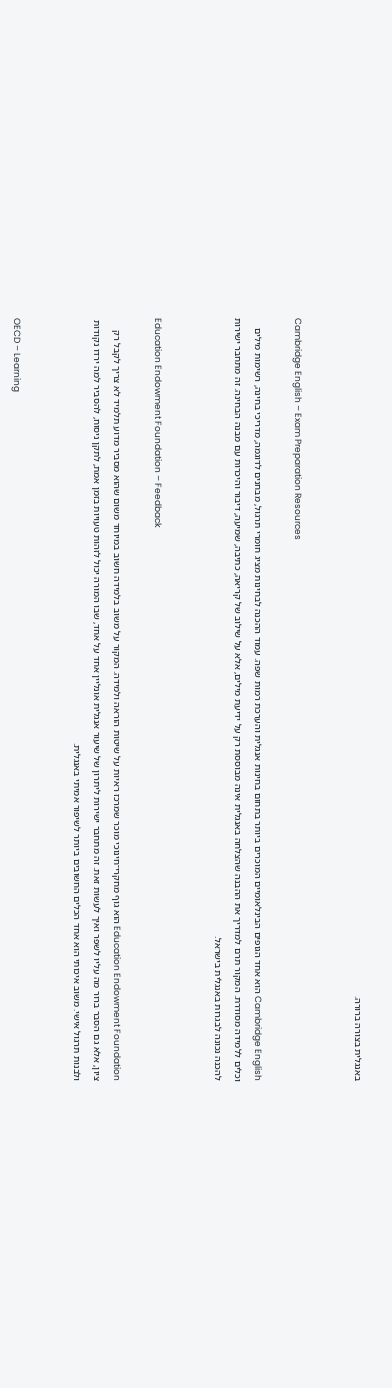באנגלית בצורה ברורה.


Cambridge English – Exam Preparation Resources

Cambridge English הוא אחד הגופים הבינלאומיים המוכרים ביותר בתחום בחינות אנגלית והערכת רמות שפה. עמוד ההכנה לבחינות מציג חומרי תרגול, מבחנים לדוגמה, מדריכי בחינה, רשימות מילים וכלים ללמידה מסודרת. המקור תרם למדריך את ההבנה שהצלחה באנגלית אינה מבוססת רק על ידיעת מילים, אלא על שילוב של קריאה, כתיבה, שמיעה, דיבור והיכרות עם מבנה הבחינה. זה מתחבר ישירות להכנה נכונה לבגרות באנגלית בישראל.


Education Endowment Foundation – Feedback

Education Endowment Foundation הוא גוף מחקרי־חינוכי מוכר שמרכז ראיות על שיטות הוראה ולמידה. המקור על משוב בלמידה חשוב במיוחד משום שהוא מסביר מדוע תלמיד לא צריך לקבל רק ציון, אלא גם הסבר ברור מה עליו לשפר ואיך לעשות זאת. זה מתחבר ישירות ליתרון של שיעור אנגלית אונליין אחד על אחד, שבו המורה יכול לזהות טעויות בזמן אמת, לתקן ניסוח, להסביר למה ירדו נקודות ולבנות תרגול אישי. משוב איכותי הוא אחד הכלים החשובים ביותר לשיפור אמיתי באנגלית.


OECD – Learning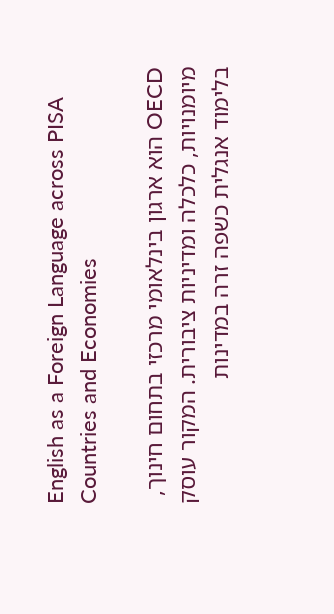English as a Foreign Language across PISA Countries and Economies

OECD הוא ארגון בינלאומי מרכזי בתחום חינוך, מיומנויות, כלכלה ומדיניות ציבורית. המקור עוסק בלימוד אנגלית כשפה זרה במדינות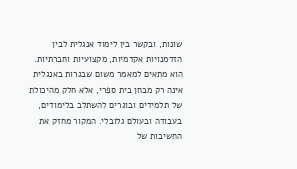שונות, ובקשר בין לימוד אנגלית לבין הזדמנויות אקדמיות, מקצועיות וחברתיות. הוא מתאים למאמר משום שבגרות באנגלית אינה רק מבחן בית ספרי, אלא חלק מהיכולת של תלמידים ובוגרים להשתלב בלימודים, בעבודה ובעולם גלובלי. המקור מחזק את החשיבות של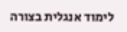לימוד אנגלית בצורה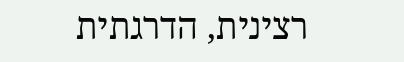רצינית, הדרגתית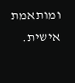ומותאמת אישית.